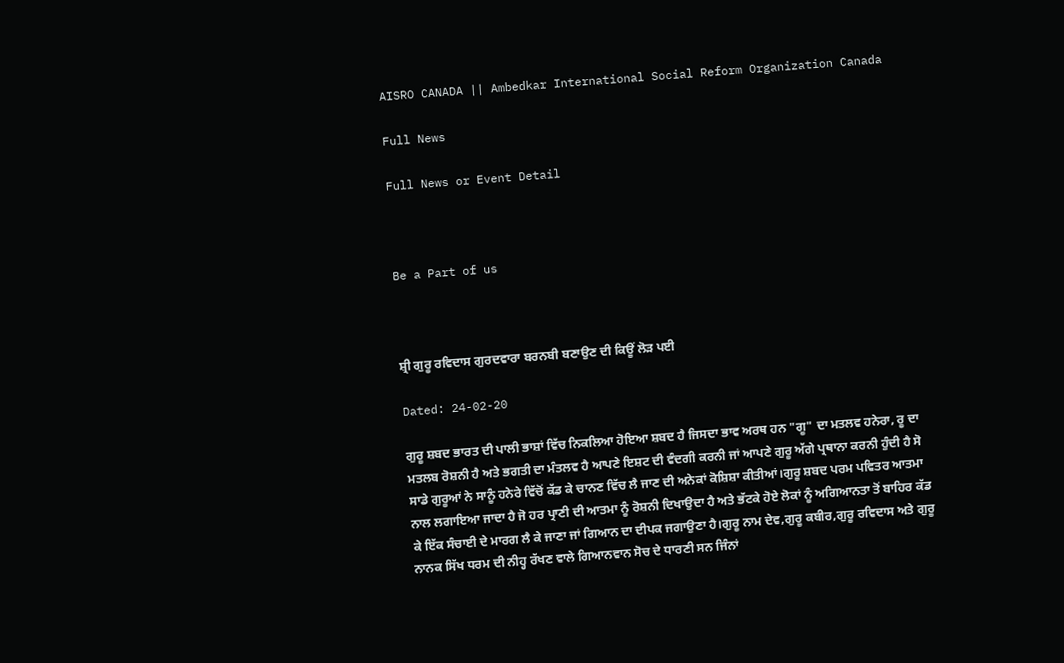AISRO CANADA || Ambedkar International Social Reform Organization Canada

Full News

Full News or Event Detail



Be a Part of us



ਸ਼੍ਰੀ ਗੁਰੂ ਰਵਿਦਾਸ ਗੁਰਦਵਾਰਾ ਬਰਨਬੀ ਬਣਾਉਣ ਦੀ ਕਿਊਂ ਲੋੜ ਪਈ

Dated: 24-02-20

ਗੁਰੂ ਸ਼ਬਦ ਭਾਰਤ ਦੀ ਪਾਲੀ ਭਾਸ਼ਾਂ ਵਿੱਚ ਨਿਕਲਿਆ ਹੋਇਆ ਸ਼ਬਦ ਹੈ ਜਿਸਦਾ ਭਾਵ ਅਰਥ ਹਨ "ਗੂ" ਦਾ ਮਤਲਵ ਹਨੇਰਾ, ਰੂ ਦਾ ਮਤਲਬ ਰੋਸ਼ਨੀ ਹੈ ਅਤੇ ਭਗਤੀ ਦਾ ਮੰਤਲਵ ਹੈ ਆਪਣੇ ਇਸ਼ਟ ਦੀ ਵੰਦਗੀ ਕਰਨੀ ਜਾਂ ਆਪਣੇ ਗੁਰੂ ਅੱਗੇ ਪ੍ਰਥਾਨਾ ਕਰਨੀ ਹੁੰਦੀ ਹੈ ਸੋ ਸਾਡੇ ਗੁਰੂਆਂ ਨੇ ਸਾਨੂੰ ਹਨੇਰੇ ਵਿੱਚੋਂ ਕੱਡ ਕੇ ਚਾਨਣ ਵਿੱਚ ਲੈ ਜਾਣ ਦੀ ਅਨੇਕਾਂ ਕੋਸ਼ਿਸ਼ਾ ਕੀਤੀਆਂ।ਗੁਰੂ ਸ਼ਬਦ ਪਰਮ ਪਵਿਤਰ ਆਤਮਾ ਨਾਲ ਲਗਾਇਆ ਜਾਦਾ ਹੈ ਜੋ ਹਰ ਪ੍ਰਾਣੀ ਦੀ ਆਤਮਾ ਨੂੰ ਰੋਸ਼ਨੀ ਦਿਖਾਉਦਾ ਹੈ ਅਤੇ ਭੱਟਕੇ ਹੋਏ ਲੋਕਾਂ ਨੂੰ ਅਗਿਆਨਤਾ ਤੋਂ ਬਾਹਿਰ ਕੱਡ ਕੇ ਇੱਕ ਸੰਚਾਈ ਦੇ ਮਾਰਗ ਲੈ ਕੇ ਜਾਣਾ ਜਾਂ ਗਿਆਨ ਦਾ ਦੀਪਕ ਜਗਾਉਣਾ ਹੈ।ਗੁਰੂ ਨਾਮ ਦੇਵ,ਗੁਰੂ ਕਬੀਰ,ਗੁਰੂ ਰਵਿਦਾਸ ਅਤੇ ਗੁਰੂ ਨਾਨਕ ਸਿੱਖ ਧਰਮ ਦੀ ਨੀਹ੍ਹ ਰੱਖਣ ਵਾਲੇ ਗਿਆਨਵਾਨ ਸੋਚ ਦੇ ਧਾਰਣੀ ਸਨ ਜਿੰਨਾਂ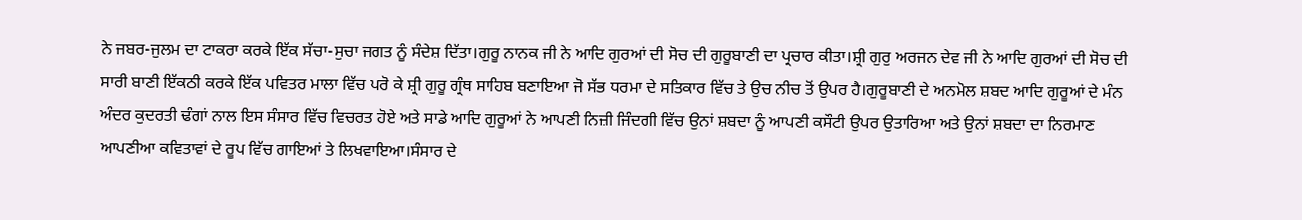ਨੇ ਜਬਰ-ਜੁਲਮ ਦਾ ਟਾਕਰਾ ਕਰਕੇ ਇੱਕ ਸੱਚਾ-ਸੁਚਾ ਜਗਤ ਨੂੰ ਸੰਦੇਸ਼ ਦਿੱਤਾ।ਗੁਰੂ ਨਾਨਕ ਜੀ ਨੇ ਆਦਿ ਗੁਰਆਂ ਦੀ ਸੋਚ ਦੀ ਗੁਰੂਬਾਣੀ ਦਾ ਪ੍ਰਚਾਰ ਕੀਤਾ।ਸ਼੍ਰੀ ਗੁਰੁ ਅਰਜਨ ਦੇਵ ਜੀ ਨੇ ਆਦਿ ਗੁਰਆਂ ਦੀ ਸੋਚ ਦੀ ਸਾਰੀ ਬਾਣੀ ਇੱਕਠੀ ਕਰਕੇ ਇੱਕ ਪਵਿਤਰ ਮਾਲਾ ਵਿੱਚ ਪਰੋ ਕੇ ਸ਼੍ਰੀ ਗੁਰੂ ਗ੍ਰੰਥ ਸਾਹਿਬ ਬਣਾਇਆ ਜੋ ਸੱਭ ਧਰਮਾ ਦੇ ਸਤਿਕਾਰ ਵਿੱਚ ਤੇ ਉਚ ਨੀਚ ਤੋਂ ਉਪਰ ਹੈ।ਗੁਰੂਬਾਣੀ ਦੇ ਅਨਮੋਲ ਸ਼ਬਦ ਆਦਿ ਗੁਰੂਆਂ ਦੇ ਮੰਨ ਅੰਦਰ ਕੁਦਰਤੀ ਢੰਗਾਂ ਨਾਲ ਇਸ ਸੰਸਾਰ ਵਿੱਚ ਵਿਚਰਤ ਹੋਏ ਅਤੇ ਸਾਡੇ ਆਦਿ ਗੁਰੂਆਂ ਨੇ ਆਪਣੀ ਨਿਜ਼ੀ ਜਿੰਦਗੀ ਵਿੱਚ ਉਨਾਂ ਸ਼ਬਦਾ ਨੂੰ ਆਪਣੀ ਕਸੌਟੀ ਉਪਰ ਉਤਾਰਿਆ ਅਤੇ ਉਨਾਂ ਸ਼ਬਦਾ ਦਾ ਨਿਰਮਾਣ ਆਪਣੀਆ ਕਵਿਤਾਵਾਂ ਦੇ ਰੂਪ ਵਿੱਚ ਗਾਇਆਂ ਤੇ ਲਿਖਵਾਇਆ।ਸੰਸਾਰ ਦੇ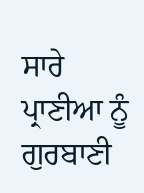ਸਾਰੇ ਪ੍ਰਾਣੀਆ ਨੂੰ ਗੁਰਬਾਣੀ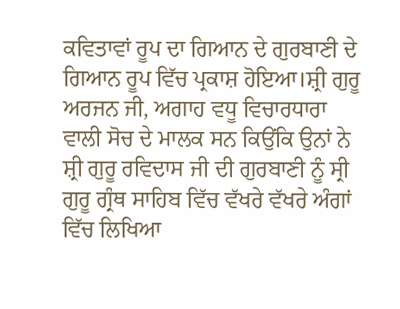ਕਵਿਤਾਵਾਂ ਰੂਪ ਦਾ ਗਿਆਨ ਦੇ ਗੁਰਬਾਣੀ ਦੇ ਗਿਆਨ ਰੂਪ ਵਿੱਚ ਪ੍ਰਕਾਸ਼ ਹੋਇਆ।ਸ਼੍ਰੀ ਗੁਰੂ ਅਰਜਨ ਜੀ, ਅਗਾਹ ਵਧੂ ਵਿਚਾਰਧਾਰਾ ਵਾਲੀ ਸੋਚ ਦੇ ਮਾਲਕ ਸਨ ਕਿਉਂਕਿ ਉਨਾਂ ਨੇ ਸ਼੍ਰੀ ਗੁਰੂ ਰਵਿਦਾਸ ਜੀ ਦੀ ਗੁਰਬਾਣੀ ਨੂੰ ਸ੍ਰੀ ਗੁਰੂ ਗ੍ਰੰਥ ਸਾਹਿਬ ਵਿੱਚ ਵੱਖਰੇ ਵੱਖਰੇ ਅੰਗਾਂ ਵਿੱਚ ਲਿਖਿਆ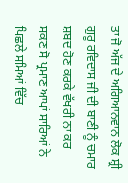ਤਾ ਜੋ ਅੱਜ ਦੇ ਅਗਿਆਨਵਾਨ ਲੋਕ ਸ਼੍ਰੀ ਗੁਰੂ ਰਵਿਦਾਸ ਜੀ ਦੀ ਬਾਣੀ ਨੂੰ ਚਮਾਰ ਸ਼ਬਦ ਹੋਣ ਕਰਕੇ ਵੱਖਰੀ ਨਾ ਕਰ ਸਕਣ ਸੋ ਪ੍ਰਮਾਣ ਆਪਾਂ ਸਾਰਿਆਂ ਨੇ ਪਿਛਲੇ ਸਮਿਆਂ ਵਿੱਚ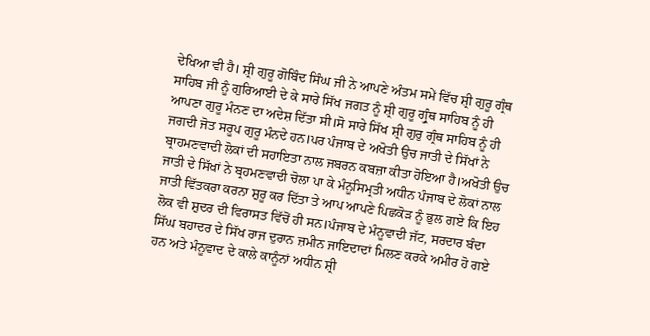ਦੇਖਿਆ ਵੀ ਹੈ। ਸ਼੍ਰੀ ਗੁਰੂ ਗੋਬਿੰਦ ਸਿੰਘ ਜੀ ਨੇ ਆਪਣੇ ਅੰਤਮ ਸਮੇਂ ਵਿੱਚ ਸ਼੍ਰੀ ਗੁਰੂ ਗ੍ਰੰਥ ਸਾਹਿਬ ਜੀ ਨੂੰ ਗੁਰਿਆਈ ਦੇ ਕੇ ਸਾਰੇ ਸਿੱਖ ਜਗਤ ਨੂੰ ਸ਼੍ਰੀ ਗੁਰੂ ਗ੍ਰੁੰਥ ਸਾਹਿਬ ਨੂੰ ਹੀ ਆਪਣਾ ਗੁਰੂ ਮੰਨਣ ਦਾ ਅਦੇਸ਼ ਦਿੱਤਾ ਸੀ।ਸੋ ਸਾਰੇ ਸਿੱਖ ਸ਼੍ਰੀ ਗੁਰੁ ਗ੍ਰੰਥ ਸਾਹਿਬ ਨੂੰ ਹੀ ਜਗਦੀ ਜੋਤ ਸਰੂਪ ਗੁਰੂ ਮੰਨਦੇ ਹਨ।ਪਰ ਪੰਜਾਬ ਦੇ ਅਖੋਤੀ ਉਚ ਜਾਤੀ ਦੇ ਸਿੱਖਾਂ ਨੇ ਬ੍ਰਾਹਮਣਵਾਦੀ ਲੋਕਾਂ ਦੀ ਸਹਾਇਤਾ ਨਾਲ ਜਬਰਨ ਕਬਜ਼ਾ ਕੀਤਾ ਹੋਇਆ ਹੈ।ਅਖੋਤੀ ਉਚ ਜਾਤੀ ਦੇ ਸਿੱਖਾਂ ਨੇ ਬ੍ਰਹਮਣਵਾਦੀ ਚੋਲਾ ਪਾ ਕੇ ਮੰਨੂਸਿਮ੍ਰਤੀ ਅਧੀਨ ਪੰਜਾਬ ਦੇ ਲੋਕਾਂ ਨਾਲ ਜਾਤੀ ਵਿੱਤਕਰਾ ਕਰਨਾ ਸ਼ੁਰੂ ਕਰ ਦਿੱਤਾ ਤੇ ਆਪ ਆਪਣੇ ਪਿਛਕੋੜ ਨੂੰ ਭੁਲ ਗਏ ਕਿ ਇਹ ਲੋਕ ਵੀ ਸ਼ੁਦਰ ਦੀ ਵਿਰਾਸਤ ਵਿੱਚੋਂ ਹੀ ਸਨ।ਪੰਜਾਬ ਦੇ ਮੰਨੂਵਾਦੀ ਜੱਟ, ਸਰਦਾਰ ਬੰਦਾ ਸਿੱਘ ਬਹਾਦਰ ਦੇ ਸਿੱਖ ਰਾਜ ਦੁਰਾਨ ਜ਼ਮੀਨ ਜਾਇਦਾਦਾਂ ਮਿਲਣ ਕਰਕੇ ਅਮੀਰ ਹੋ ਗਏ ਹਨ ਅਤੇ ਮੰਨੂਵਾਦ ਦੇ ਕਾਲੇ ਕਾਨੂੰਨਾਂ ਅਧੀਨ ਸ਼੍ਰੀ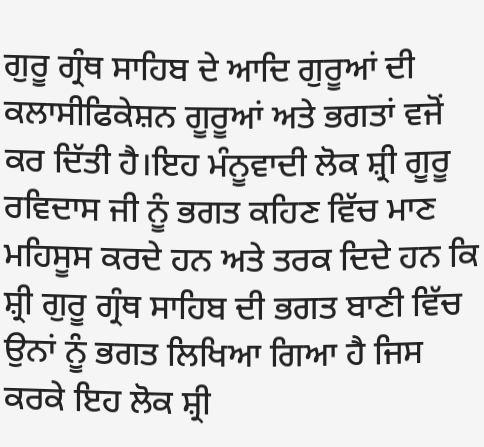ਗੁਰੂ ਗ੍ਰੰਥ ਸਾਹਿਬ ਦੇ ਆਦਿ ਗੁਰੂਆਂ ਦੀ ਕਲਾਸੀਫਿਕੇਸ਼ਨ ਗੂਰੂਆਂ ਅਤੇ ਭਗਤਾਂ ਵਜੋਂ ਕਰ ਦਿੱਤੀ ਹੈ।ਇਹ ਮੰਨੂਵਾਦੀ ਲੋਕ ਸ਼੍ਰੀ ਗੂਰੂ ਰਵਿਦਾਸ ਜੀ ਨੂੰ ਭਗਤ ਕਹਿਣ ਵਿੱਚ ਮਾਣ ਮਹਿਸੂਸ ਕਰਦੇ ਹਨ ਅਤੇ ਤਰਕ ਦਿਦੇ ਹਨ ਕਿ ਸ਼੍ਰੀ ਗੁਰੂ ਗ੍ਰੰਥ ਸਾਹਿਬ ਦੀ ਭਗਤ ਬਾਣੀ ਵਿੱਚ ਉਨਾਂ ਨੂੰ ਭਗਤ ਲਿਖਿਆ ਗਿਆ ਹੈ ਜਿਸ ਕਰਕੇ ਇਹ ਲੋਕ ਸ਼੍ਰੀ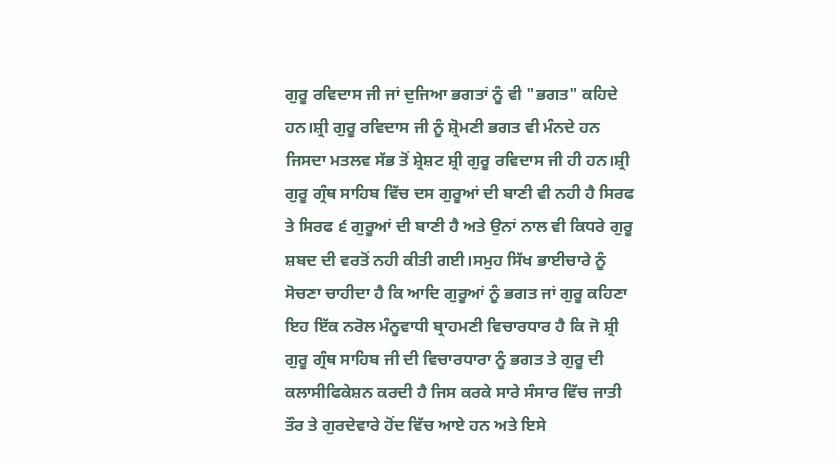ਗੁਰੂ ਰਵਿਦਾਸ ਜੀ ਜਾਂ ਦੁਜਿਆ ਭਗਤਾਂ ਨੂੰ ਵੀ "ਭਗਤ" ਕਹਿਦੇ ਹਨ।ਸ਼੍ਰੀ ਗੁਰੂ ਰਵਿਦਾਸ ਜੀ ਨੂੰ ਸ਼੍ਰੋਮਣੀ ਭਗਤ ਵੀ ਮੰਨਦੇ ਹਨ ਜਿਸਦਾ ਮਤਲਵ ਸੱਭ ਤੋਂ ਸ਼੍ਰੇਸ਼ਟ ਸ਼੍ਰੀ ਗੁਰੂ ਰਵਿਦਾਸ ਜੀ ਹੀ ਹਨ।ਸ਼੍ਰੀ ਗੁਰੂ ਗ੍ਰੰਥ ਸਾਹਿਬ ਵਿੱਚ ਦਸ ਗੁਰੂਆਂ ਦੀ ਬਾਣੀ ਵੀ ਨਹੀ ਹੈ ਸਿਰਫ ਤੇ ਸਿਰਫ ੬ ਗੁਰੂਆਂ ਦੀ ਬਾਣੀ ਹੈ ਅਤੇ ਉਨਾਂ ਨਾਲ ਵੀ ਕਿਧਰੇ ਗੁਰੂ ਸ਼ਬਦ ਦੀ ਵਰਤੋਂ ਨਹੀ ਕੀਤੀ ਗਈ।ਸਮੁਹ ਸਿੱਖ ਭਾਈਚਾਰੇ ਨੂੰ ਸੋਚਣਾ ਚਾਹੀਦਾ ਹੈ ਕਿ ਆਦਿ ਗੁਰੂਆਂ ਨੂੰ ਭਗਤ ਜਾਂ ਗੁਰੂ ਕਹਿਣਾ ਇਹ ਇੱਕ ਨਰੋਲ ਮੰਨੂਵਾਧੀ ਬ੍ਰਾਹਮਣੀ ਵਿਚਾਰਧਾਰ ਹੈ ਕਿ ਜੋ ਸ਼੍ਰੀ ਗੁਰੂ ਗ੍ਰੰਥ ਸਾਹਿਬ ਜੀ ਦੀ ਵਿਚਾਰਧਾਰਾ ਨੂੰ ਭਗਤ ਤੇ ਗੁਰੂ ਦੀ ਕਲਾਸੀਫਿਕੇਸ਼ਨ ਕਰਦੀ ਹੈ ਜਿਸ ਕਰਕੇ ਸਾਰੇ ਸੰਸਾਰ ਵਿੱਚ ਜਾਤੀ ਤੌਰ ਤੇ ਗੁਰਦੇਵਾਰੇ ਹੋਂਦ ਵਿੱਚ ਆਏ ਹਨ ਅਤੇ ਇਸੇ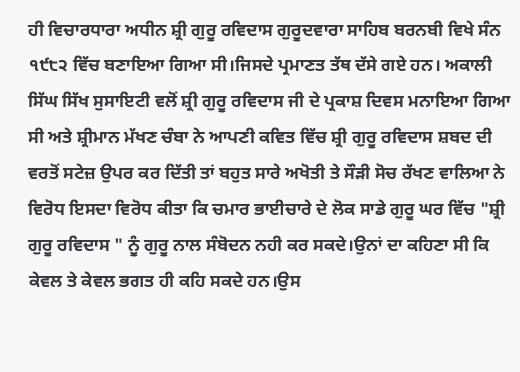ਹੀ ਵਿਚਾਰਧਾਰਾ ਅਧੀਨ ਸ਼੍ਰੀ ਗੁਰੂ ਰਵਿਦਾਸ ਗੁਰੂਦਵਾਰਾ ਸਾਹਿਬ ਬਰਨਬੀ ਵਿਖੇ ਸੰਨ ੧੯੮੨ ਵਿੱਚ ਬਣਾਇਆ ਗਿਆ ਸੀ।ਜਿਸਦੇ ਪ੍ਰਮਾਣਤ ਤੱਥ ਦੱਸੇ ਗਏ ਹਨ। ਅਕਾਲੀ ਸਿੱਘ ਸਿੱਖ ਸੁਸਾਇਟੀ ਵਲੋਂ ਸ਼੍ਰੀ ਗੁਰੂ ਰਵਿਦਾਸ ਜੀ ਦੇ ਪ੍ਰਕਾਸ਼ ਦਿਵਸ ਮਨਾਇਆ ਗਿਆ ਸੀ ਅਤੇ ਸ਼੍ਰੀਮਾਨ ਮੱਖਣ ਚੰਬਾ ਨੇ ਆਪਣੀ ਕਵਿਤ ਵਿੱਚ ਸ਼੍ਰੀ ਗੁਰੂ ਰਵਿਦਾਸ ਸ਼ਬਦ ਦੀ ਵਰਤੋਂ ਸਟੇਜ਼ ਉਪਰ ਕਰ ਦਿੱਤੀ ਤਾਂ ਬਹੁਤ ਸਾਰੇ ਅਖੋਤੀ ਤੇ ਸੌੜੀ ਸੋਚ ਰੱਖਣ ਵਾਲਿਆ ਨੇ ਵਿਰੋਧ ਇਸਦਾ ਵਿਰੋਧ ਕੀਤਾ ਕਿ ਚਮਾਰ ਭਾਈਚਾਰੇ ਦੇ ਲੋਕ ਸਾਡੇ ਗੁਰੂ ਘਰ ਵਿੱਚ "ਸ਼੍ਰੀ ਗੁਰੂ ਰਵਿਦਾਸ " ਨੂੰ ਗੁਰੂ ਨਾਲ ਸੰਬੋਦਨ ਨਹੀ ਕਰ ਸਕਦੇ।ਉਨਾਂ ਦਾ ਕਹਿਣਾ ਸੀ ਕਿ ਕੇਵਲ ਤੇ ਕੇਵਲ ਭਗਤ ਹੀ ਕਹਿ ਸਕਦੇ ਹਨ।ਉਸ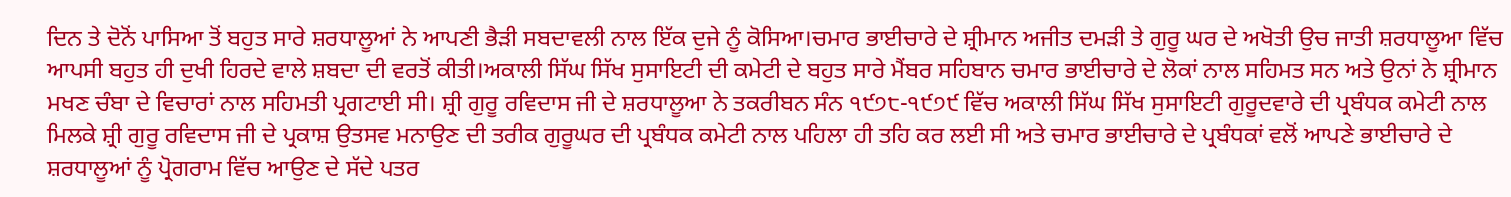ਦਿਨ ਤੇ ਦੋਨੋਂ ਪਾਸਿਆ ਤੋਂ ਬਹੁਤ ਸਾਰੇ ਸ਼ਰਧਾਲੂਆਂ ਨੇ ਆਪਣੀ ਭੈੜੀ ਸਬਦਾਵਲੀ ਨਾਲ ਇੱਕ ਦੁਜੇ ਨੂੰ ਕੋਸਿਆ।ਚਮਾਰ ਭਾਈਚਾਰੇ ਦੇ ਸ਼੍ਰੀਮਾਨ ਅਜੀਤ ਦਮੜੀ ਤੇ ਗੁਰੂ ਘਰ ਦੇ ਅਖੋਤੀ ਉਚ ਜਾਤੀ ਸ਼ਰਧਾਲੂਆ ਵਿੱਚ ਆਪਸੀ ਬਹੁਤ ਹੀ ਦੁਖੀ ਹਿਰਦੇ ਵਾਲੇ ਸ਼ਬਦਾ ਦੀ ਵਰਤੋਂ ਕੀਤੀ।ਅਕਾਲੀ ਸਿੱਘ ਸਿੱਖ ਸੁਸਾਇਟੀ ਦੀ ਕਮੇਟੀ ਦੇ ਬਹੁਤ ਸਾਰੇ ਮੈਂਬਰ ਸਹਿਬਾਨ ਚਮਾਰ ਭਾਈਚਾਰੇ ਦੇ ਲੋਕਾਂ ਨਾਲ ਸਹਿਮਤ ਸਨ ਅਤੇ ਉਨਾਂ ਨੇ ਸ਼੍ਰੀਮਾਨ ਮਖਣ ਚੰਬਾ ਦੇ ਵਿਚਾਰਾਂ ਨਾਲ ਸਹਿਮਤੀ ਪ੍ਰਗਟਾਈ ਸੀ। ਸ਼੍ਰੀ ਗੁਰੂ ਰਵਿਦਾਸ ਜੀ ਦੇ ਸ਼ਰਧਾਲੂਆ ਨੇ ਤਕਰੀਬਨ ਸੰਨ ੧੯੭੮-੧੯੭੯ ਵਿੱਚ ਅਕਾਲੀ ਸਿੱਘ ਸਿੱਖ ਸੁਸਾਇਟੀ ਗੁਰੂਦਵਾਰੇ ਦੀ ਪ੍ਰਬੰਧਕ ਕਮੇਟੀ ਨਾਲ ਮਿਲਕੇ ਸ਼੍ਰੀ ਗੁਰੂ ਰਵਿਦਾਸ ਜੀ ਦੇ ਪ੍ਰਕਾਸ਼ ਉਤਸਵ ਮਨਾਉਣ ਦੀ ਤਰੀਕ ਗੁਰੂਘਰ ਦੀ ਪ੍ਰਬੰਧਕ ਕਮੇਟੀ ਨਾਲ ਪਹਿਲਾ ਹੀ ਤਹਿ ਕਰ ਲਈ ਸੀ ਅਤੇ ਚਮਾਰ ਭਾਈਚਾਰੇ ਦੇ ਪ੍ਰਬੰਧਕਾਂ ਵਲੋਂ ਆਪਣੇ ਭਾਈਚਾਰੇ ਦੇ ਸ਼ਰਧਾਲੂਆਂ ਨੂੰ ਪ੍ਰੋਗਰਾਮ ਵਿੱਚ ਆਉਣ ਦੇ ਸੱਦੇ ਪਤਰ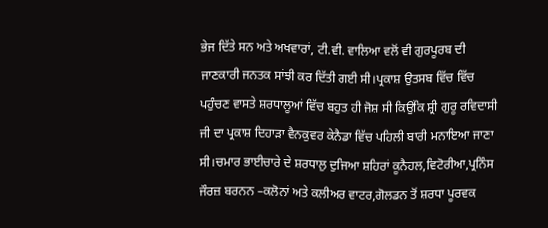ਭੇਜ ਦਿੱਤੇ ਸਨ ਅਤੇ ਅਖਵਾਰਾਂ, ਟੀ.ਵੀ. ਵਾਲਿਆ ਵਲੋਂ ਵੀ ਗੁਰਪੂਰਬ ਦੀ ਜਾਣਕਾਰੀ ਜਨਤਕ ਸਾਂਝੀ ਕਰ ਦਿੱਤੀ ਗਈ ਸੀ।ਪ੍ਰਕਾਸ਼ ਉਤਸਬ ਵਿੱਚ ਵਿੱਚ ਪਹੁੰਚਣ ਵਾਸਤੇ ਸ਼ਰਧਾਲੂਆਂ ਵਿੱਚ ਬਹੁਤ ਹੀ ਜੋਸ਼ ਸੀ ਕਿਉਂਕਿ ਸ਼੍ਰੀ ਗੁਰੂ ਰਵਿਦਾਸੀ ਜੀ ਦਾ ਪ੍ਰਕਾਸ਼ ਦਿਹਾੜਾ ਵੈਨਕੁਵਰ ਕੇਨੈਡਾ ਵਿੱਚ ਪਹਿਲੀ ਬਾਰੀ ਮਨਾਇਆ ਜਾਣਾ ਸੀ।ਚਮਾਰ ਭਾਈਚਾਰੇ ਦੇ ਸ਼ਰਧਾਲੁ ਦੁਜਿਆ ਸ਼ਹਿਰਾਂ ਕੂਨੈਹਲ,ਵਿਟੋਰੀਆ,ਪ੍ਰਨਿੰਸ ਜੌਰਜ਼ ਬਰਨਨ –ਕਲੋਨਾਂ ਅਤੇ ਕਲੀਅਰ ਵਾਟਰ,ਗੋਲਡਨ ਤੋਂ ਸ਼ਰਧਾ ਪੂਰਵਕ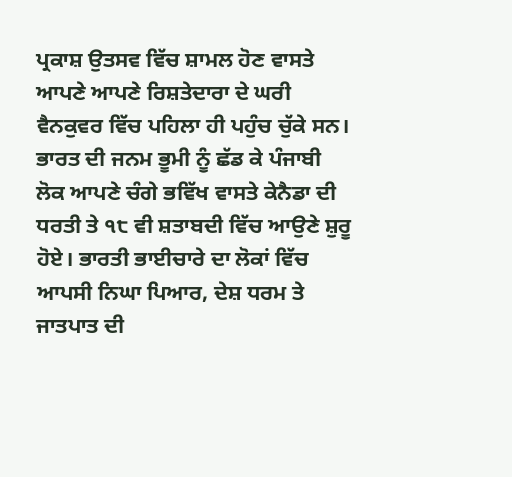ਪ੍ਰਕਾਸ਼ ਉਤਸਵ ਵਿੱਚ ਸ਼ਾਮਲ ਹੋਣ ਵਾਸਤੇ ਆਪਣੇ ਆਪਣੇ ਰਿਸ਼ਤੇਦਾਰਾ ਦੇ ਘਰੀ ਵੈਨਕੁਵਰ ਵਿੱਚ ਪਹਿਲਾ ਹੀ ਪਹੁੰਚ ਚੁੱਕੇ ਸਨ। ਭਾਰਤ ਦੀ ਜਨਮ ਭੂਮੀ ਨੂੰ ਛੱਡ ਕੇ ਪੰਜਾਬੀ ਲੋਕ ਆਪਣੇ ਚੰਗੇ ਭਵਿੱਖ ਵਾਸਤੇ ਕੇਨੈਡਾ ਦੀ ਧਰਤੀ ਤੇ ੧੮ ਵੀ ਸ਼ਤਾਬਦੀ ਵਿੱਚ ਆਉਣੇ ਸ਼ੁਰੂ ਹੋਏ। ਭਾਰਤੀ ਭਾਈਚਾਰੇ ਦਾ ਲੋਕਾਂ ਵਿੱਚ ਆਪਸੀ ਨਿਘਾ ਪਿਆਰ, ਦੇਸ਼ ਧਰਮ ਤੇ ਜਾਤਪਾਤ ਦੀ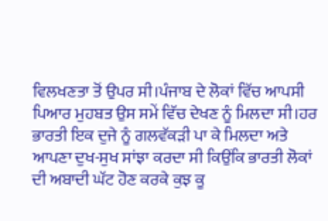ਵਿਲਖਣਤਾ ਤੋਂ ਉਪਰ ਸੀ।ਪੰਜਾਬ ਦੇ ਲੋਕਾਂ ਵਿੱਚ ਆਪਸੀ ਪਿਆਰ ਮੁਹਬਤ ਉਸ ਸਮੇਂ ਵਿੱਚ ਦੇਖਣ ਨੂੰ ਮਿਲਦਾ ਸੀ।ਹਰ ਭਾਰਤੀ ਇਕ ਦੁਜੇ ਨੂੰ ਗਲਵੱਕੜੀ ਪਾ ਕੇ ਮਿਲਦਾ ਅਤੇ ਆਪਣਾ ਦੁਖ-ਸੁਖ ਸਾਂਝਾ ਕਰਦਾ ਸੀ ਕਿਉਂਕਿ ਭਾਰਤੀ ਲੋਕਾਂ ਦੀ ਅਬਾਦੀ ਘੱਟ ਹੋਣ ਕਰਕੇ ਕੁਝ ਕੂ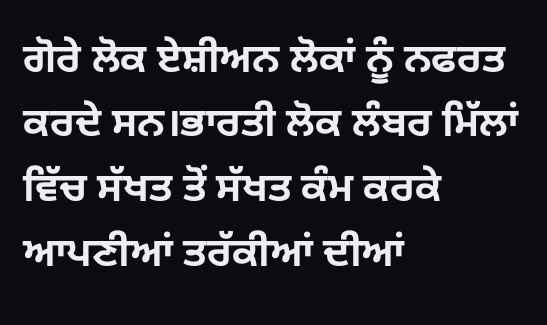ਗੋਰੇ ਲੋਕ ਏਸ਼ੀਅਨ ਲੋਕਾਂ ਨੂੰ ਨਫਰਤ ਕਰਦੇ ਸਨ।ਭਾਰਤੀ ਲੋਕ ਲੰਬਰ ਮਿੱਲਾਂ ਵਿੱਚ ਸੱਖਤ ਤੋਂ ਸੱਖਤ ਕੰਮ ਕਰਕੇ ਆਪਣੀਆਂ ਤਰੱਕੀਆਂ ਦੀਆਂ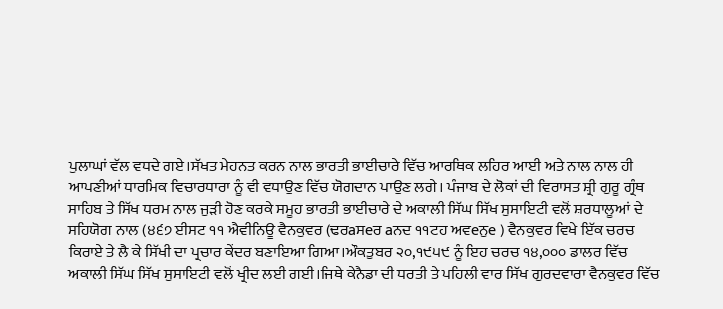ਪੁਲਾਘਾਂ ਵੱਲ ਵਧਦੇ ਗਏ।ਸੱਖਤ ਮੇਹਨਤ ਕਰਨ ਨਾਲ ਭਾਰਤੀ ਭਾਈਚਾਰੇ ਵਿੱਚ ਆਰਥਿਕ ਲਹਿਰ ਆਈ ਅਤੇ ਨਾਲ ਨਾਲ ਹੀ ਆਪਣੀਆਂ ਧਾਰਮਿਕ ਵਿਚਾਰਧਾਰਾ ਨੂੰ ਵੀ ਵਧਾਉਣ ਵਿੱਚ ਯੋਗਦਾਨ ਪਾਉਣ ਲਗੇ। ਪੰਜਾਬ ਦੇ ਲੋਕਾਂ ਦੀ ਵਿਰਾਸਤ ਸ਼੍ਰੀ ਗੁਰੂ ਗ੍ਰੰਥ ਸਾਹਿਬ ਤੇ ਸਿੱਖ ਧਰਮ ਨਾਲ ਜੁੜੀ ਹੋਣ ਕਰਕੇ ਸਮੂਹ ਭਾਰਤੀ ਭਾਈਚਾਰੇ ਦੇ ਅਕਾਲੀ ਸਿੱਘ ਸਿੱਖ ਸੁਸਾਇਟੀ ਵਲੋਂ ਸ਼ਰਧਾਲੂਆਂ ਦੇ ਸਹਿਯੋਗ ਨਾਲ (੪੬੭ ਈਸਟ ੧੧ ਐਵੀਨਿਊ ਵੈਨਕੁਵਰ (ਢਰaਸeਰ aਨਦ ੧੧ਟਹ ਅਵeਨੁe ) ਵੈਨਕੁਵਰ ਵਿਖੇ ਇੱਕ ਚਰਚ ਕਿਰਾਏ ਤੇ ਲੈ ਕੇ ਸਿੱਖੀ ਦਾ ਪ੍ਰਚਾਰ ਕੇਂਦਰ ਬਣਾਇਆ ਗਿਆ।ਔਕਤੁਬਰ ੨੦,੧੯੫੯ ਨੂੰ ਇਹ ਚਰਚ ੧੪,੦੦੦ ਡਾਲਰ ਵਿੱਚ ਅਕਾਲੀ ਸਿੱਘ ਸਿੱਖ ਸੁਸਾਇਟੀ ਵਲੋਂ ਖ੍ਰੀਦ ਲਈ ਗਈ।ਜਿਥੇ ਕੇਨੈਡਾ ਦੀ ਧਰਤੀ ਤੇ ਪਹਿਲੀ ਵਾਰ ਸਿੱਖ ਗੁਰਦਵਾਰਾ ਵੈਨਕੁਵਰ ਵਿੱਚ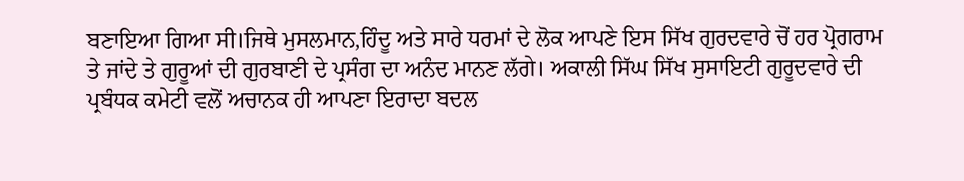ਬਣਾਇਆ ਗਿਆ ਸੀ।ਜਿਥੇ ਮੁਸਲਮਾਨ,ਹਿੰਦੂ ਅਤੇ ਸਾਰੇ ਧਰਮਾਂ ਦੇ ਲੋਕ ਆਪਣੇ ਇਸ ਸਿੱਖ ਗੁਰਦਵਾਰੇ ਚੋਂ ਹਰ ਪ੍ਰੋਗਰਾਮ ਤੇ ਜਾਂਦੇ ਤੇ ਗੁਰੂਆਂ ਦੀ ਗੁਰਬਾਣੀ ਦੇ ਪ੍ਰਸੰਗ ਦਾ ਅਨੰਦ ਮਾਨਣ ਲੱਗੇ। ਅਕਾਲੀ ਸਿੱਘ ਸਿੱਖ ਸੁਸਾਇਟੀ ਗੁਰੂਦਵਾਰੇ ਦੀ ਪ੍ਰਬੰਧਕ ਕਮੇਟੀ ਵਲੋਂ ਅਚਾਨਕ ਹੀ ਆਪਣਾ ਇਰਾਦਾ ਬਦਲ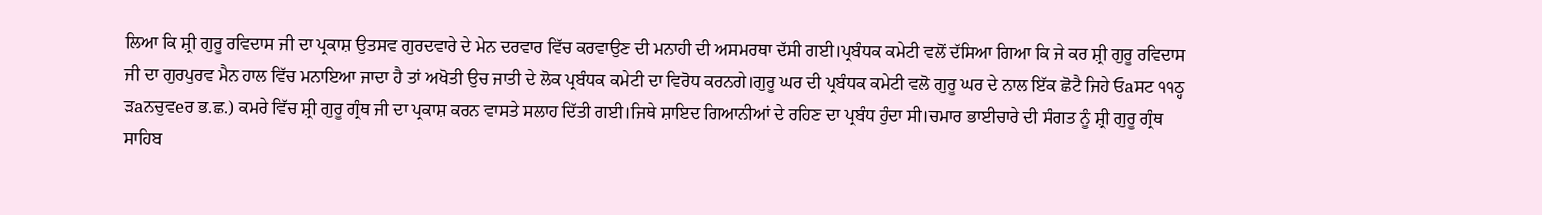ਲਿਆ ਕਿ ਸ਼੍ਰੀ ਗੁਰੂ ਰਵਿਦਾਸ ਜੀ ਦਾ ਪ੍ਰਕਾਸ਼ ਉਤਸਵ ਗੁਰਦਵਾਰੇ ਦੇ ਮੇਨ ਦਰਵਾਰ ਵਿੱਚ ਕਰਵਾਉਣ ਦੀ ਮਨਾਹੀ ਦੀ ਅਸਮਰਥਾ ਦੱਸੀ ਗਈ।ਪ੍ਰਬੰਧਕ ਕਮੇਟੀ ਵਲੋਂ ਦੱਸਿਆ ਗਿਆ ਕਿ ਜੇ ਕਰ ਸ਼੍ਰੀ ਗੁਰੂ ਰਵਿਦਾਸ ਜੀ ਦਾ ਗੁਰਪੁਰਵ ਮੈਨ ਹਾਲ ਵਿੱਚ ਮਨਾਇਆ ਜਾਦਾ ਹੈ ਤਾਂ ਅਖੋਤੀ ਉਚ ਜਾਤੀ ਦੇ ਲੋਕ ਪ੍ਰਬੰਧਕ ਕਮੇਟੀ ਦਾ ਵਿਰੋਧ ਕਰਨਗੇ।ਗੁਰੂ ਘਰ ਦੀ ਪ੍ਰਬੰਧਕ ਕਮੇਟੀ ਵਲੋ ਗੁਰੂ ਘਰ ਦੇ ਨਾਲ ਇੱਕ ਛੋਟੈ ਜਿਹੇ ਓaਸਟ ੧੧ਠ੍ਹ ੜaਨਚੁਵeਰ ਭ.ਛ.) ਕਮਰੇ ਵਿੱਚ ਸ਼੍ਰੀ ਗੁਰੂ ਗ੍ਰੰਥ ਜੀ ਦਾ ਪ੍ਰਕਾਸ਼ ਕਰਨ ਵਾਸਤੇ ਸਲਾਹ ਦਿੱਤੀ ਗਈ।ਜਿਥੇ ਸ਼ਾਇਦ ਗਿਆਨੀਆਂ ਦੇ ਰਹਿਣ ਦਾ ਪ੍ਰਬੰਧ ਹੁੰਦਾ ਸੀ।ਚਮਾਰ ਭਾਈਚਾਰੇ ਦੀ ਸੰਗਤ ਨੂੰ ਸ਼੍ਰੀ ਗੁਰੂ ਗ੍ਰੰਥ ਸਾਹਿਬ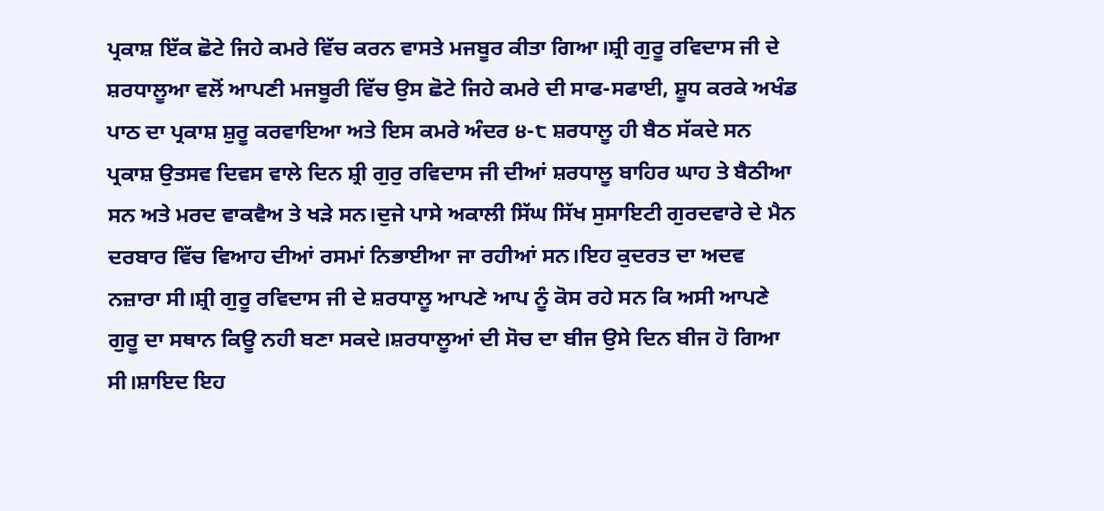ਪ੍ਰਕਾਸ਼ ਇੱਕ ਛੋਟੇ ਜਿਹੇ ਕਮਰੇ ਵਿੱਚ ਕਰਨ ਵਾਸਤੇ ਮਜਬੂਰ ਕੀਤਾ ਗਿਆ।ਸ਼੍ਰੀ ਗੁਰੂ ਰਵਿਦਾਸ ਜੀ ਦੇ ਸ਼ਰਧਾਲੂਆ ਵਲੋਂ ਆਪਣੀ ਮਜਬੂਰੀ ਵਿੱਚ ਉਸ ਛੋਟੇ ਜਿਹੇ ਕਮਰੇ ਦੀ ਸਾਫ-ਸਫਾਈ, ਸ਼ੂਧ ਕਰਕੇ ਅਖੰਡ ਪਾਠ ਦਾ ਪ੍ਰਕਾਸ਼ ਸ਼ੁਰੂ ਕਰਵਾਇਆ ਅਤੇ ਇਸ ਕਮਰੇ ਅੰਦਰ ੪-੮ ਸ਼ਰਧਾਲੂ ਹੀ ਬੈਠ ਸੱਕਦੇ ਸਨ ਪ੍ਰਕਾਸ਼ ਉਤਸਵ ਦਿਵਸ ਵਾਲੇ ਦਿਨ ਸ਼੍ਰੀ ਗੁਰੁ ਰਵਿਦਾਸ ਜੀ ਦੀਆਂ ਸ਼ਰਧਾਲੂ ਬਾਹਿਰ ਘਾਹ ਤੇ ਬੈਠੀਆ ਸਨ ਅਤੇ ਮਰਦ ਵਾਕਵੈਅ ਤੇ ਖੜੇ ਸਨ।ਦੁਜੇ ਪਾਸੇ ਅਕਾਲੀ ਸਿੱਘ ਸਿੱਖ ਸੁਸਾਇਟੀ ਗੁਰਦਵਾਰੇ ਦੇ ਮੈਨ ਦਰਬਾਰ ਵਿੱਚ ਵਿਆਹ ਦੀਆਂ ਰਸਮਾਂ ਨਿਭਾਈਆ ਜਾ ਰਹੀਆਂ ਸਨ।ਇਹ ਕੁਦਰਤ ਦਾ ਅਦਵ ਨਜ਼ਾਰਾ ਸੀ।ਸ਼੍ਰੀ ਗੁਰੂ ਰਵਿਦਾਸ ਜੀ ਦੇ ਸ਼ਰਧਾਲੂ ਆਪਣੇ ਆਪ ਨੂੰ ਕੋਸ ਰਹੇ ਸਨ ਕਿ ਅਸੀ ਆਪਣੇ ਗੁਰੂ ਦਾ ਸਥਾਨ ਕਿਊ ਨਹੀ ਬਣਾ ਸਕਦੇ।ਸ਼ਰਧਾਲੂਆਂ ਦੀ ਸੋਚ ਦਾ ਬੀਜ ਉਸੇ ਦਿਨ ਬੀਜ ਹੋ ਗਿਆ ਸੀ।ਸ਼ਾਇਦ ਇਹ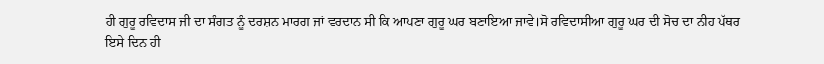ਹੀ ਗੁਰੂ ਰਵਿਦਾਸ ਜੀ ਦਾ ਸੰਗਤ ਨੂੰ ਦਰਸ਼ਨ ਮਾਰਗ ਜਾਂ ਵਰਦਾਨ ਸੀ ਕਿ ਆਪਣਾ ਗੁਰੂ ਘਰ ਬਣਾਇਆ ਜਾਵੇ।ਸੋ ਰਵਿਦਾਸੀਆ ਗੁਰੂ ਘਰ ਦੀ ਸੋਚ ਦਾ ਨੀਹ ਪੱਥਰ ਇਸੇ ਦਿਨ ਹੀ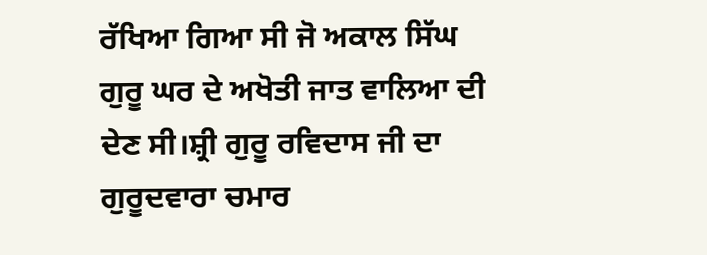ਰੱਖਿਆ ਗਿਆ ਸੀ ਜੋ ਅਕਾਲ ਸਿੱਘ ਗੁਰੂ ਘਰ ਦੇ ਅਖੋਤੀ ਜਾਤ ਵਾਲਿਆ ਦੀ ਦੇਣ ਸੀ।ਸ਼੍ਰੀ ਗੁਰੂ ਰਵਿਦਾਸ ਜੀ ਦਾ ਗੁਰੂਦਵਾਰਾ ਚਮਾਰ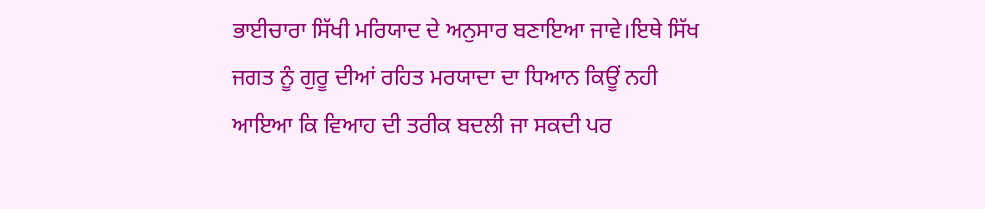ਭਾਈਚਾਰਾ ਸਿੱਖੀ ਮਰਿਯਾਦ ਦੇ ਅਨੁਸਾਰ ਬਣਾਇਆ ਜਾਵੇ।ਇਥੇ ਸਿੱਖ ਜਗਤ ਨੂੰ ਗੁਰੂ ਦੀਆਂ ਰਹਿਤ ਮਰਯਾਦਾ ਦਾ ਧਿਆਨ ਕਿਊਂ ਨਹੀ ਆਇਆ ਕਿ ਵਿਆਹ ਦੀ ਤਰੀਕ ਬਦਲੀ ਜਾ ਸਕਦੀ ਪਰ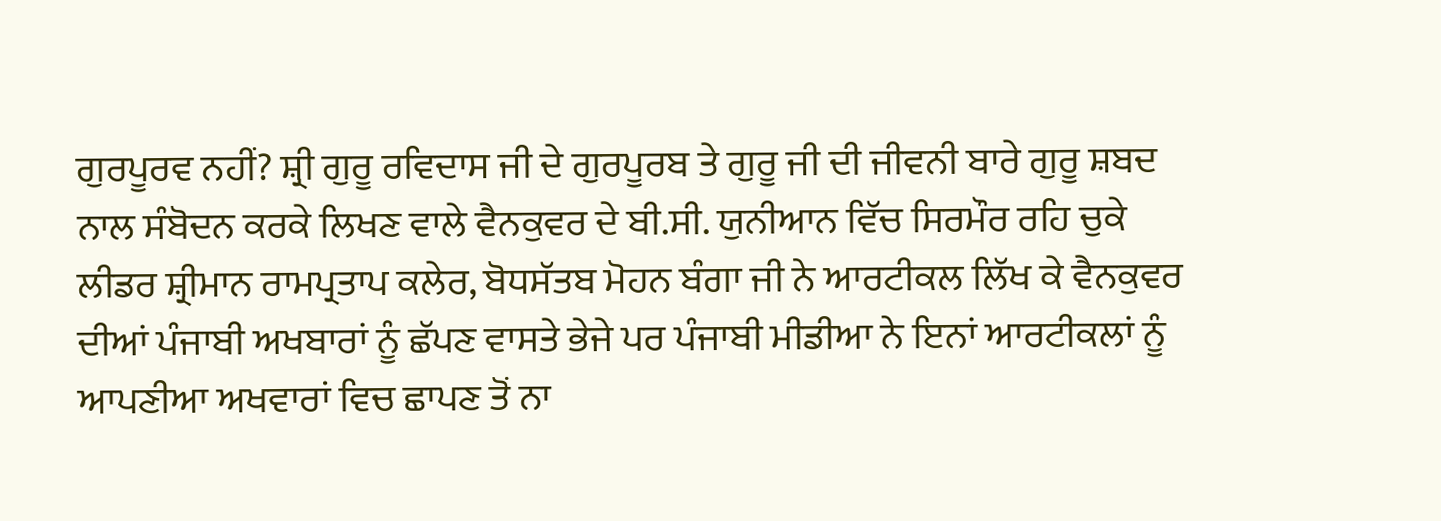ਗੁਰਪੂਰਵ ਨਹੀਂ? ਸ਼੍ਰੀ ਗੁਰੂ ਰਵਿਦਾਸ ਜੀ ਦੇ ਗੁਰਪੂਰਬ ਤੇ ਗੁਰੂ ਜੀ ਦੀ ਜੀਵਨੀ ਬਾਰੇ ਗੁਰੂ ਸ਼ਬਦ ਨਾਲ ਸੰਬੋਦਨ ਕਰਕੇ ਲਿਖਣ ਵਾਲੇ ਵੈਨਕੁਵਰ ਦੇ ਬੀ.ਸੀ. ਯੁਨੀਆਨ ਵਿੱਚ ਸਿਰਮੌਰ ਰਹਿ ਚੁਕੇ ਲੀਡਰ ਸ਼੍ਰੀਮਾਨ ਰਾਮਪ੍ਰਤਾਪ ਕਲੇਰ, ਬੋਧਸੱਤਬ ਮੋਹਨ ਬੰਗਾ ਜੀ ਨੇ ਆਰਟੀਕਲ ਲਿੱਖ ਕੇ ਵੈਨਕੁਵਰ ਦੀਆਂ ਪੰਜਾਬੀ ਅਖਬਾਰਾਂ ਨੂੰ ਛੱਪਣ ਵਾਸਤੇ ਭੇਜੇ ਪਰ ਪੰਜਾਬੀ ਮੀਡੀਆ ਨੇ ਇਨਾਂ ਆਰਟੀਕਲਾਂ ਨੂੰ ਆਪਣੀਆ ਅਖਵਾਰਾਂ ਵਿਚ ਛਾਪਣ ਤੋਂ ਨਾ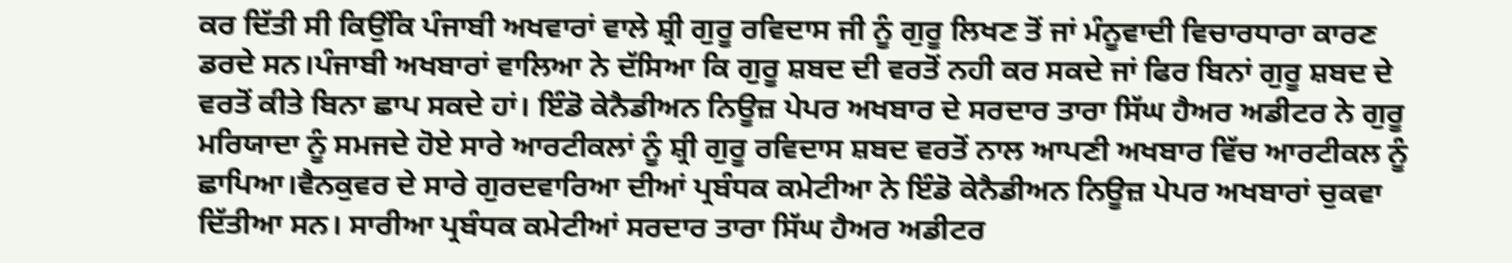ਕਰ ਦਿੱਤੀ ਸੀ ਕਿਉਂਕਿ ਪੰਜਾਬੀ ਅਖਵਾਰਾਂ ਵਾਲੇ ਸ਼੍ਰੀ ਗੁਰੂ ਰਵਿਦਾਸ ਜੀ ਨੂੰ ਗੁਰੂ ਲਿਖਣ ਤੋਂ ਜਾਂ ਮੰਨੂਵਾਦੀ ਵਿਚਾਰਧਾਰਾ ਕਾਰਣ ਡਰਦੇ ਸਨ।ਪੰਜਾਬੀ ਅਖਬਾਰਾਂ ਵਾਲਿਆ ਨੇ ਦੱਸਿਆ ਕਿ ਗੁਰੂ ਸ਼ਬਦ ਦੀ ਵਰਤੋਂ ਨਹੀ ਕਰ ਸਕਦੇ ਜਾਂ ਫਿਰ ਬਿਨਾਂ ਗੁਰੂ ਸ਼ਬਦ ਦੇ ਵਰਤੋਂ ਕੀਤੇ ਬਿਨਾ ਛਾਪ ਸਕਦੇ ਹਾਂ। ਇੰਡੋ ਕੇਨੈਡੀਅਨ ਨਿਊਜ਼ ਪੇਪਰ ਅਖਬਾਰ ਦੇ ਸਰਦਾਰ ਤਾਰਾ ਸਿੱਘ ਹੈਅਰ ਅਡੀਟਰ ਨੇ ਗੁਰੂ ਮਰਿਯਾਦਾ ਨੂੰ ਸਮਜਦੇ ਹੋਏ ਸਾਰੇ ਆਰਟੀਕਲਾਂ ਨੂੰ ਸ਼੍ਰੀ ਗੁਰੂ ਰਵਿਦਾਸ ਸ਼ਬਦ ਵਰਤੋਂ ਨਾਲ ਆਪਣੀ ਅਖਬਾਰ ਵਿੱਚ ਆਰਟੀਕਲ ਨੂੰ ਛਾਪਿਆ।ਵੈਨਕੁਵਰ ਦੇ ਸਾਰੇ ਗੁਰਦਵਾਰਿਆ ਦੀਆਂ ਪ੍ਰਬੰਧਕ ਕਮੇਟੀਆ ਨੇ ਇੰਡੋ ਕੇਨੈਡੀਅਨ ਨਿਊਜ਼ ਪੇਪਰ ਅਖਬਾਰਾਂ ਚੁਕਵਾ ਦਿੱਤੀਆ ਸਨ। ਸਾਰੀਆ ਪ੍ਰਬੰਧਕ ਕਮੇਟੀਆਂ ਸਰਦਾਰ ਤਾਰਾ ਸਿੱਘ ਹੈਅਰ ਅਡੀਟਰ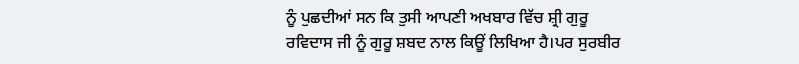ਨੂੰ ਪੁਛਦੀਆਂ ਸਨ ਕਿ ਤੁਸੀ ਆਪਣੀ ਅਖਬਾਰ ਵਿੱਚ ਸ਼੍ਰੀ ਗੁਰੂ ਰਵਿਦਾਸ ਜੀ ਨੂੰ ਗੁਰੂ ਸ਼ਬਦ ਨਾਲ ਕਿਊਂ ਲਿਖਿਆ ਹੈ।ਪਰ ਸੁਰਬੀਰ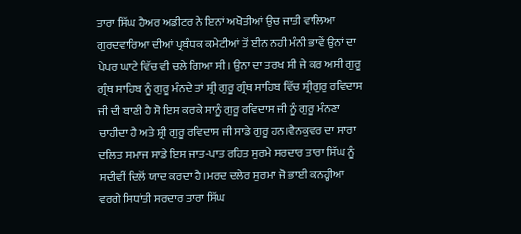ਤਾਰਾ ਸਿੱਘ ਹੈਅਰ ਅਡੀਟਰ ਨੇ ਇਨਾਂ ਅਖੋਤੀਆਂ ਉਚ ਜਾਤੀ ਵਾਲਿਆ ਗੁਰਦਵਾਰਿਆ ਦੀਆਂ ਪ੍ਰਬੰਧਕ ਕਮੇਟੀਆਂ ਤੋਂ ਈਨ ਨਹੀ ਮੰਨੀ ਭਾਵੇਂ ਉਨਾਂ ਦਾ ਪੇਪਰ ਘਾਟੇ ਵਿੱਚ ਵੀ ਚਲੇ ਗਿਆ ਸੀ। ਉਨਾ ਦਾ ਤਰਖ ਸੀ ਜੇ ਕਰ ਅਸੀ ਗੁਰੂ ਗ੍ਰੰਥ ਸਾਹਿਬ ਨੂੰ ਗੁਰੂ ਮੰਨਦੇ ਤਾਂ ਸ਼੍ਰੀ ਗੁਰੂ ਗ੍ਰੰਥ ਸਾਹਿਬ ਵਿੱਚ ਸ਼੍ਰੀਗੁਰੁ ਰਵਿਦਾਸ ਜੀ ਦੀ ਬਾਣੀ ਹੈ ਸੋ ਇਸ ਕਰਕੇ ਸਾਨੂੰ ਗੁਰੂ ਰਵਿਦਾਸ ਜੀ ਨੂੰ ਗੁਰੂ ਮੰਨਣਾ ਚਾਹੀਦਾ ਹੈ ਅਤੇ ਸ਼੍ਰੀ ਗੁਰੂ ਰਵਿਦਾਸ ਜੀ ਸਾਡੇ ਗੁਰੂ ਹਨ।ਵੈਨਕੁਵਰ ਦਾ ਸਾਰਾ ਦਲਿਤ ਸਮਾਜ ਸਾਡੇ ਇਸ ਜਾਤ-ਪਾਤ ਰਹਿਤ ਸੁਰਮੇ ਸਰਦਾਰ ਤਾਰਾ ਸਿੱਘ ਨੂੰ ਸਦੀਵੀਂ ਦਿਲੋਂ ਯਾਦ ਕਰਦਾ ਹੈ।ਮਰਦ ਦਲੇਰ ਸੁਰਮਾ ਜੋ ਭਾਈ ਕਨਹ੍ਹੀਆ ਵਰਗੇ ਸਿਧਾਂਤੀ ਸਰਦਾਰ ਤਾਰਾ ਸਿੱਘ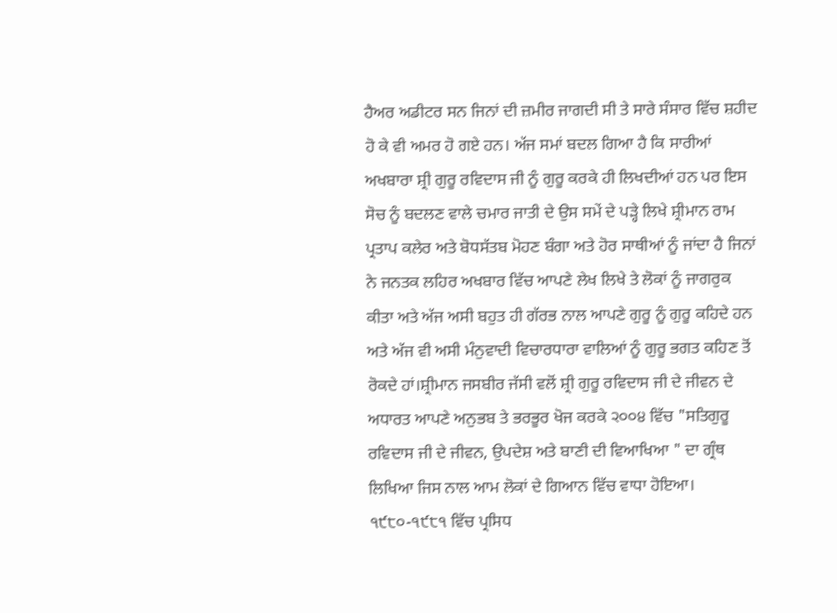ਹੈਅਰ ਅਡੀਟਰ ਸਨ ਜਿਨਾਂ ਦੀ ਜ਼ਮੀਰ ਜਾਗਦੀ ਸੀ ਤੇ ਸਾਰੇ ਸੰਸਾਰ ਵਿੱਚ ਸ਼ਹੀਦ ਹੋ ਕੇ ਵੀ ਅਮਰ ਹੋ ਗਏ ਹਨ। ਅੱਜ ਸਮਾਂ ਬਦਲ ਗਿਆ ਹੈ ਕਿ ਸਾਰੀਆਂ ਅਖਬਾਰਾ ਸ਼੍ਰੀ ਗੁਰੂ ਰਵਿਦਾਸ ਜੀ ਨੂੰ ਗੁਰੂ ਕਰਕੇ ਹੀ ਲਿਖਦੀਆਂ ਹਨ ਪਰ ਇਸ ਸੋਚ ਨੂੰ ਬਦਲਣ ਵਾਲੇ ਚਮਾਰ ਜਾਤੀ ਦੇ ਉਸ ਸਮੇਂ ਦੇ ਪੜ੍ਹੇ ਲਿਖੇ ਸ਼੍ਰੀਮਾਨ ਰਾਮ ਪ੍ਰਤਾਪ ਕਲੇਰ ਅਤੇ ਬੋਧਸੱਤਬ ਮੋਹਣ ਬੰਗਾ ਅਤੇ ਹੋਰ ਸਾਥੀਆਂ ਨੂੰ ਜਾਂਦਾ ਹੈ ਜਿਨਾਂ ਨੇ ਜਨਤਕ ਲਹਿਰ ਅਖਬਾਰ ਵਿੱਚ ਆਪਣੇ ਲੇਖ ਲਿਖੇ ਤੇ ਲੋਕਾਂ ਨੂੰ ਜਾਗਰੁਕ ਕੀਤਾ ਅਤੇ ਅੱਜ ਅਸੀ ਬਹੁਤ ਹੀ ਗੱਰਭ ਨਾਲ ਆਪਣੇ ਗੁਰੂ ਨੂੰ ਗੁਰੂ ਕਹਿਦੇ ਹਨ ਅਤੇ ਅੱਜ ਵੀ ਅਸੀ ਮੰਨੁਵਾਦੀ ਵਿਚਾਰਧਾਰਾ ਵਾਲਿਆਂ ਨੂੰ ਗੁਰੂ ਭਗਤ ਕਹਿਣ ਤੋਂ ਰੋਕਦੇ ਹਾਂ।ਸ਼੍ਰੀਮਾਨ ਜਸਬੀਰ ਜੱਸੀ ਵਲੋਂ ਸ਼੍ਰੀ ਗੁਰੂ ਰਵਿਦਾਸ ਜੀ ਦੇ ਜੀਵਨ ਦੇ ਅਧਾਰਤ ਆਪਣੇ ਅਨੁਭਬ ਤੇ ਭਰਭੂਰ ਖੋਜ ਕਰਕੇ ੨੦੦੪ ਵਿੱਚ "ਸਤਿਗੁਰੂ ਰਵਿਦਾਸ ਜੀ ਦੇ ਜੀਵਨ, ਉਪਦੇਸ਼ ਅਤੇ ਬਾਣੀ ਦੀ ਵਿਆਖਿਆ " ਦਾ ਗ੍ਰੰਥ ਲਿਖਿਆ ਜਿਸ ਨਾਲ ਆਮ ਲੋਕਾਂ ਦੇ ਗਿਆਨ ਵਿੱਚ ਵਾਧਾ ਹੋਇਆ। ੧੯੮੦-੧੯੮੧ ਵਿੱਚ ਪ੍ਰਸਿਧ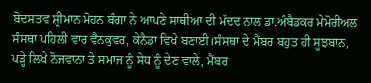ਬੋਦਸਤਵ ਸ਼੍ਰੀਮਾਨ ਮੋਹਨ ਬੰਗਾ ਨੇ ਆਪਣੇ ਸਾਥੀਆ ਦੀ ਮੱਦਦ ਨਾਲ ਡਾ.ਅੰਬੈਡਕਰ ਮੇਮੋਰੀਅਲ ਸੰਸਥਾ ਪਹਿਲੀ ਵਾਰ ਵੈਨਕੁਵਰ, ਕੇਨੈਡਾ ਵਿਖੇ ਬਣਾਈ।ਸੰਸਥਾ ਦੇ ਮੈਂਬਰ ਬਹੁਤ ਹੀ ਸੂਝਬਾਨ, ਪੜ੍ਹੇ ਲਿਖੇ ਨੋਜਵਾਨਾ ਤੇ ਸਮਾਜ ਨੂੰ ਸੇਧ ਨੂੰ ਦੇਣ ਵਾਲੇ, ਮੈਂਬਰ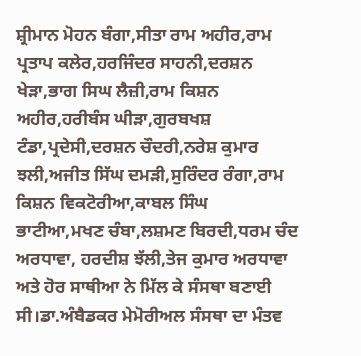ਸ਼੍ਰੀਮਾਨ ਮੋਹਨ ਬੰਗਾ,ਸੀਤਾ ਰਾਮ ਅਹੀਰ,ਰਾਮ ਪ੍ਰਤਾਪ ਕਲੇਰ,ਹਰਜਿੰਦਰ ਸਾਹਨੀ,ਦਰਸ਼ਨ ਖੇੜਾ,ਭਾਗ ਸਿਘ ਲੈਜ਼ੀ,ਰਾਮ ਕਿਸ਼ਨ ਅਹੀਰ,ਹਰੀਬੰਸ ਘੀੜਾ,ਗੁਰਬਖਸ਼ ਟੰਡਾ,ਪ੍ਰਦੇਸੀ,ਦਰਸ਼ਨ ਚੌਦਰੀ,ਨਰੇਸ਼ ਕੁਮਾਰ ਝਲੀ,ਅਜੀਤ ਸਿੱਘ ਦਮੜੀ,ਸੁਰਿੰਦਰ ਰੰਗਾ,ਰਾਮ ਕਿਸ਼ਨ ਵਿਕਟੋਰੀਆ,ਕਾਬਲ ਸਿੰਘ ਭਾਟੀਆ,ਮਖਣ ਚੰਬਾ,ਲਸ਼ਮਣ ਬਿਰਦੀ,ਧਰਮ ਚੰਦ ਅਰਧਾਵਾ, ਹਰਦੀਸ਼ ਝੱਲੀ,ਤੇਜ ਕੁਮਾਰ ਅਰਧਾਵਾ ਅਤੇ ਹੋਰ ਸਾਥੀਆ ਨੇ ਮਿੱਲ ਕੇ ਸੰਸਥਾ ਬਣਾਈ ਸੀ।ਡਾ.ਅੰਬੈਡਕਰ ਮੇਮੋਰੀਅਲ ਸੰਸਥਾ ਦਾ ਮੰਤਵ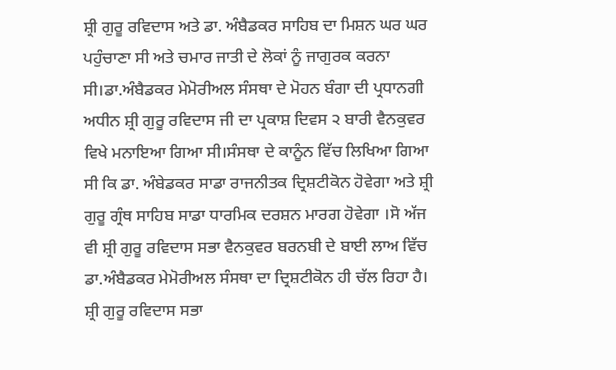ਸ਼੍ਰੀ ਗੁਰੂ ਰਵਿਦਾਸ ਅਤੇ ਡਾ. ਅੰਬੈਡਕਰ ਸਾਹਿਬ ਦਾ ਮਿਸ਼ਨ ਘਰ ਘਰ ਪਹੁੰਚਾਣਾ ਸੀ ਅਤੇ ਚਮਾਰ ਜਾਤੀ ਦੇ ਲੋਕਾਂ ਨੂੰ ਜਾਗੁਰਕ ਕਰਨਾ ਸੀ।ਡਾ.ਅੰਬੈਡਕਰ ਮੇਮੋਰੀਅਲ ਸੰਸਥਾ ਦੇ ਮੋਹਨ ਬੰਗਾ ਦੀ ਪ੍ਰਧਾਨਗੀ ਅਧੀਨ ਸ਼੍ਰੀ ਗੁਰੂ ਰਵਿਦਾਸ ਜੀ ਦਾ ਪ੍ਰਕਾਸ਼ ਦਿਵਸ ੨ ਬਾਰੀ ਵੈਨਕੁਵਰ ਵਿਖੇ ਮਨਾਇਆ ਗਿਆ ਸੀ।ਸੰਸਥਾ ਦੇ ਕਾਨੂੰਨ ਵਿੱਚ ਲਿਖਿਆ ਗਿਆ ਸੀ ਕਿ ਡਾ. ਅੰਬੇਡਕਰ ਸਾਡਾ ਰਾਜਨੀਤਕ ਦ੍ਰਿਸ਼ਟੀਕੋਨ ਹੋਵੇਗਾ ਅਤੇ ਸ਼੍ਰੀ ਗੁਰੂ ਗ੍ਰੰਥ ਸਾਹਿਬ ਸਾਡਾ ਧਾਰਮਿਕ ਦਰਸ਼ਨ ਮਾਰਗ ਹੋਵੇਗਾ ।ਸੋ ਅੱਜ ਵੀ ਸ਼੍ਰੀ ਗੁਰੂ ਰਵਿਦਾਸ ਸਭਾ ਵੈਨਕੁਵਰ ਬਰਨਬੀ ਦੇ ਬਾਈ ਲਾਅ ਵਿੱਚ ਡਾ.ਅੰਬੈਡਕਰ ਮੇਮੋਰੀਅਲ ਸੰਸਥਾ ਦਾ ਦ੍ਰਿਸ਼ਟੀਕੋਨ ਹੀ ਚੱਲ ਰਿਹਾ ਹੈ। ਸ਼੍ਰੀ ਗੁਰੂ ਰਵਿਦਾਸ ਸਭਾ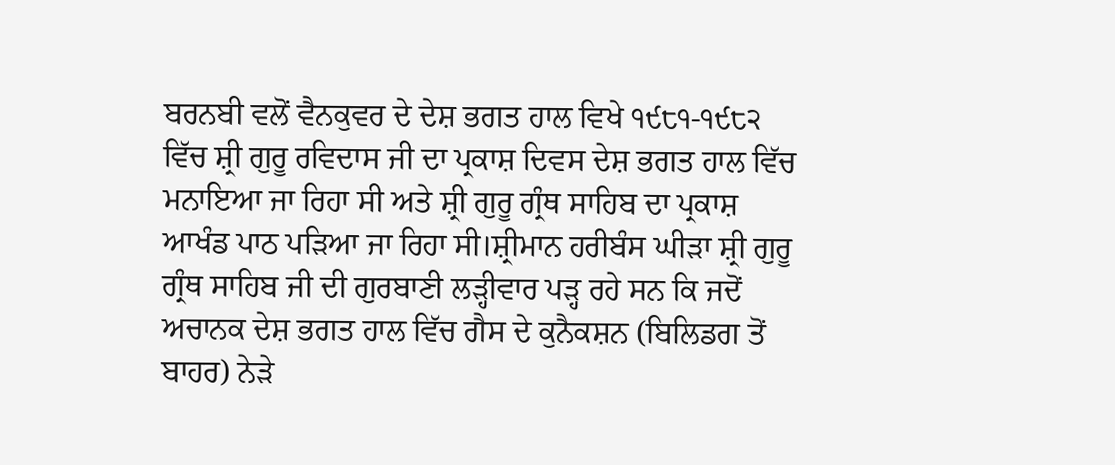ਬਰਨਬੀ ਵਲੋਂ ਵੈਨਕੁਵਰ ਦੇ ਦੇਸ਼ ਭਗਤ ਹਾਲ ਵਿਖੇ ੧੯੮੧-੧੯੮੨ ਵਿੱਚ ਸ਼੍ਰੀ ਗੁਰੂ ਰਵਿਦਾਸ ਜੀ ਦਾ ਪ੍ਰਕਾਸ਼ ਦਿਵਸ ਦੇਸ਼ ਭਗਤ ਹਾਲ ਵਿੱਚ ਮਨਾਇਆ ਜਾ ਰਿਹਾ ਸੀ ਅਤੇ ਸ਼੍ਰੀ ਗੁਰੂ ਗ੍ਰੰਥ ਸਾਹਿਬ ਦਾ ਪ੍ਰਕਾਸ਼ ਆਖੰਡ ਪਾਠ ਪੜਿਆ ਜਾ ਰਿਹਾ ਸੀ।ਸ਼੍ਰੀਮਾਨ ਹਰੀਬੰਸ ਘੀੜਾ ਸ਼੍ਰੀ ਗੁਰੂ ਗ੍ਰੰਥ ਸਾਹਿਬ ਜੀ ਦੀ ਗੁਰਬਾਣੀ ਲੜ੍ਹੀਵਾਰ ਪੜ੍ਹ ਰਹੇ ਸਨ ਕਿ ਜਦੋਂ ਅਚਾਨਕ ਦੇਸ਼ ਭਗਤ ਹਾਲ ਵਿੱਚ ਗੈਸ ਦੇ ਕੁਨੈਕਸ਼ਨ (ਬਿਲਿਡਗ ਤੋਂ ਬਾਹਰ) ਨੇੜੇ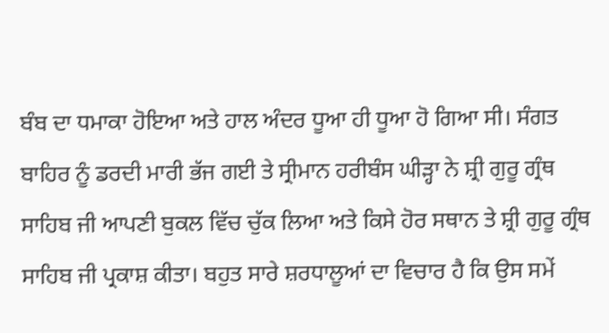ਬੰਬ ਦਾ ਧਮਾਕਾ ਹੋਇਆ ਅਤੇ ਹਾਲ ਅੰਦਰ ਧੂਆ ਹੀ ਧੂਆ ਹੋ ਗਿਆ ਸੀ। ਸੰਗਤ ਬਾਹਿਰ ਨੂੰ ਡਰਦੀ ਮਾਰੀ ਭੱਜ ਗਈ ਤੇ ਸ੍ਰੀਮਾਨ ਹਰੀਬੰਸ ਘੀੜ੍ਹਾ ਨੇ ਸ਼੍ਰੀ ਗੁਰੂ ਗ੍ਰੰਥ ਸਾਹਿਬ ਜੀ ਆਪਣੀ ਬੁਕਲ ਵਿੱਚ ਚੁੱਕ ਲਿਆ ਅਤੇ ਕਿਸੇ ਹੋਰ ਸਥਾਨ ਤੇ ਸ਼੍ਰੀ ਗੁਰੂ ਗ੍ਰੰਥ ਸਾਹਿਬ ਜੀ ਪ੍ਰਕਾਸ਼ ਕੀਤਾ। ਬਹੁਤ ਸਾਰੇ ਸ਼ਰਧਾਲੂਆਂ ਦਾ ਵਿਚਾਰ ਹੈ ਕਿ ਉਸ ਸਮੇਂ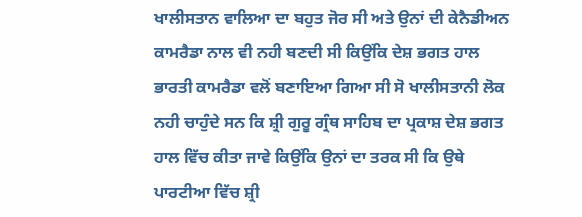ਖਾਲੀਸਤਾਨ ਵਾਲਿਆ ਦਾ ਬਹੁਤ ਜੋਰ ਸੀ ਅਤੇ ਉਨਾਂ ਦੀ ਕੇਨੈਡੀਅਨ ਕਾਮਰੈਡਾ ਨਾਲ ਵੀ ਨਹੀ ਬਣਦੀ ਸੀ ਕਿਉਂਕਿ ਦੇਸ਼ ਭਗਤ ਹਾਲ ਭਾਰਤੀ ਕਾਮਰੈਡਾ ਵਲੋਂ ਬਣਾਇਆ ਗਿਆ ਸੀ ਸੋ ਖਾਲੀਸਤਾਨੀ ਲੋਕ ਨਹੀ ਚਾਹੁੰਦੇ ਸਨ ਕਿ ਸ਼੍ਰੀ ਗੁਰੂ ਗ੍ਰੰਥ ਸਾਹਿਬ ਦਾ ਪ੍ਰਕਾਸ਼ ਦੇਸ਼ ਭਗਤ ਹਾਲ ਵਿੱਚ ਕੀਤਾ ਜਾਵੇ ਕਿਉਂਕਿ ਉਨਾਂ ਦਾ ਤਰਕ ਸੀ ਕਿ ਉਥੇ ਪਾਰਟੀਆ ਵਿੱਚ ਸ਼੍ਰੀ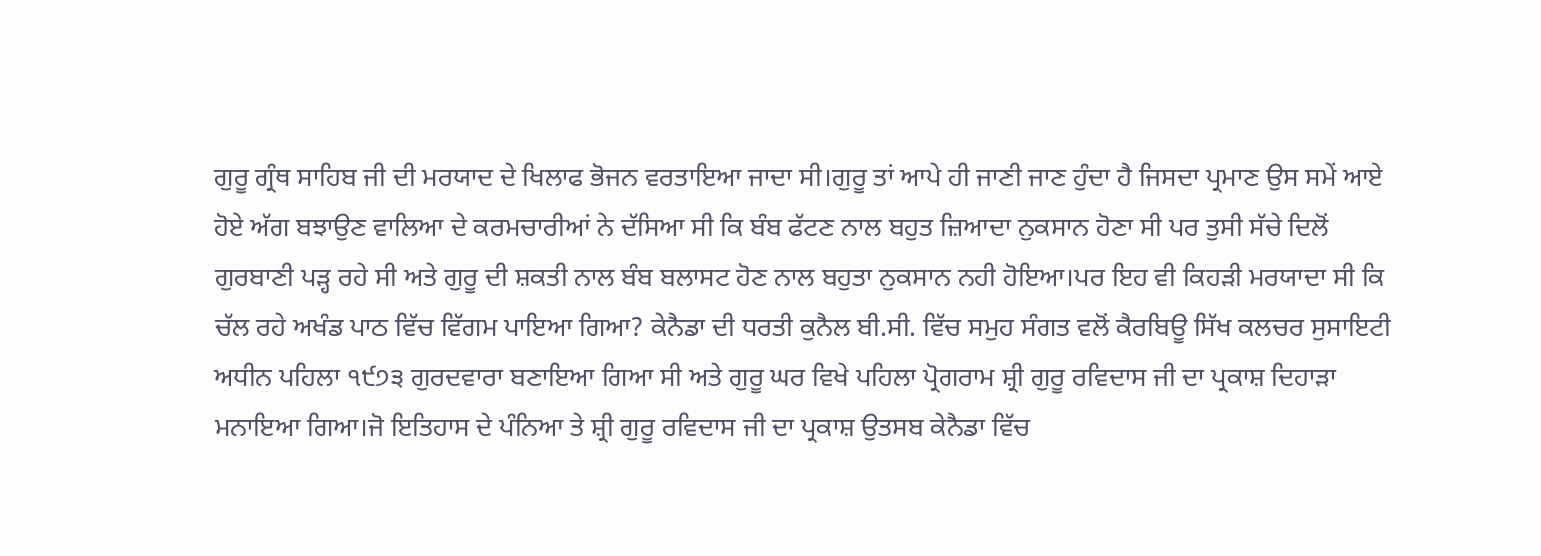ਗੁਰੂ ਗ੍ਰੰਥ ਸਾਹਿਬ ਜੀ ਦੀ ਮਰਯਾਦ ਦੇ ਖਿਲਾਫ ਭੋਜਨ ਵਰਤਾਇਆ ਜਾਦਾ ਸੀ।ਗੁਰੂ ਤਾਂ ਆਪੇ ਹੀ ਜਾਣੀ ਜਾਣ ਹੁੰਦਾ ਹੈ ਜਿਸਦਾ ਪ੍ਰਮਾਣ ਉਸ ਸਮੇਂ ਆਏ ਹੋਏ ਅੱਗ ਬਝਾਉਣ ਵਾਲਿਆ ਦੇ ਕਰਮਚਾਰੀਆਂ ਨੇ ਦੱਸਿਆ ਸੀ ਕਿ ਬੰਬ ਫੱਟਣ ਨਾਲ ਬਹੁਤ ਜ਼ਿਆਦਾ ਨੁਕਸਾਨ ਹੋਣਾ ਸੀ ਪਰ ਤੁਸੀ ਸੱਚੇ ਦਿਲੋਂ ਗੁਰਬਾਣੀ ਪੜ੍ਹ ਰਹੇ ਸੀ ਅਤੇ ਗੁਰੂ ਦੀ ਸ਼ਕਤੀ ਨਾਲ ਬੰਬ ਬਲਾਸਟ ਹੋਣ ਨਾਲ ਬਹੁਤਾ ਨੁਕਸਾਨ ਨਹੀ ਹੋਇਆ।ਪਰ ਇਹ ਵੀ ਕਿਹੜੀ ਮਰਯਾਦਾ ਸੀ ਕਿ ਚੱਲ ਰਹੇ ਅਖੰਡ ਪਾਠ ਵਿੱਚ ਵਿੱਗਮ ਪਾਇਆ ਗਿਆ? ਕੇਨੈਡਾ ਦੀ ਧਰਤੀ ਕੁਨੈਲ ਬੀ.ਸੀ. ਵਿੱਚ ਸਮੁਹ ਸੰਗਤ ਵਲੋਂ ਕੈਰਬਿਊ ਸਿੱਖ ਕਲਚਰ ਸੁਸਾਇਟੀ ਅਧੀਨ ਪਹਿਲਾ ੧੯੭੩ ਗੁਰਦਵਾਰਾ ਬਣਾਇਆ ਗਿਆ ਸੀ ਅਤੇ ਗੁਰੂ ਘਰ ਵਿਖੇ ਪਹਿਲਾ ਪ੍ਰੋਗਰਾਮ ਸ਼੍ਰੀ ਗੁਰੂ ਰਵਿਦਾਸ ਜੀ ਦਾ ਪ੍ਰਕਾਸ਼ ਦਿਹਾੜਾ ਮਨਾਇਆ ਗਿਆ।ਜੋ ਇਤਿਹਾਸ ਦੇ ਪੰਨਿਆ ਤੇ ਸ਼੍ਰੀ ਗੁਰੂ ਰਵਿਦਾਸ ਜੀ ਦਾ ਪ੍ਰਕਾਸ਼ ਉਤਸਬ ਕੇਨੈਡਾ ਵਿੱਚ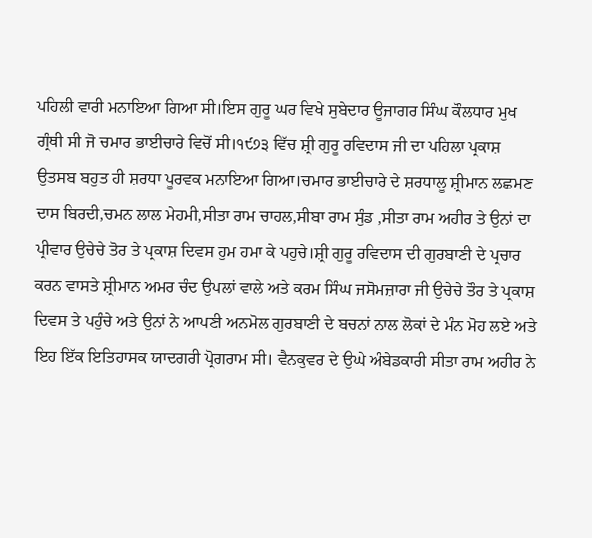ਪਹਿਲੀ ਵਾਰੀ ਮਨਾਇਆ ਗਿਆ ਸੀ।ਇਸ ਗੁਰੂ ਘਰ ਵਿਖੇ ਸੁਬੇਦਾਰ ਊਜਾਗਰ ਸਿੰਘ ਕੌਲਧਾਰ ਮੁਖ ਗ੍ਰੰਥੀ ਸੀ ਜੋ ਚਮਾਰ ਭਾਈਚਾਰੇ ਵਿਚੋਂ ਸੀ।੧੯੭੩ ਵਿੱਚ ਸ਼੍ਰੀ ਗੁਰੂ ਰਵਿਦਾਸ ਜੀ ਦਾ ਪਹਿਲਾ ਪ੍ਰਕਾਸ਼ ਉਤਸਬ ਬਹੁਤ ਹੀ ਸ਼ਰਧਾ ਪੂਰਵਕ ਮਨਾਇਆ ਗਿਆ।ਚਮਾਰ ਭਾਈਚਾਰੇ ਦੇ ਸ਼ਰਧਾਲੂ ਸ਼੍ਰੀਮਾਨ ਲਛਮਣ ਦਾਸ ਬਿਰਦੀ,ਚਮਨ ਲਾਲ ਮੇਹਮੀ,ਸੀਤਾ ਰਾਮ ਚਾਹਲ,ਸੀਬਾ ਰਾਮ ਸੁੰਡ ,ਸੀਤਾ ਰਾਮ ਅਹੀਰ ਤੇ ਉਨਾਂ ਦਾ ਪ੍ਰੀਵਾਰ ਉਚੇਚੇ ਤੋਰ ਤੇ ਪ੍ਰਕਾਸ਼ ਦਿਵਸ ਹੁਮ ਹਮਾ ਕੇ ਪਹੁਚੇ।ਸ਼੍ਰੀ ਗੁਰੂ ਰਵਿਦਾਸ ਦੀ ਗੁਰਬਾਣੀ ਦੇ ਪ੍ਰਚਾਰ ਕਰਨ ਵਾਸਤੇ ਸ਼੍ਰੀਮਾਨ ਅਮਰ ਚੰਦ ਉਪਲਾਂ ਵਾਲੇ ਅਤੇ ਕਰਮ ਸਿੰਘ ਜਸੋਮਜ਼ਾਰਾ ਜੀ ਉਚੇਚੇ ਤੌਰ ਤੇ ਪ੍ਰਕਾਸ਼ ਦਿਵਸ ਤੇ ਪਹੁੰਚੇ ਅਤੇ ਉਨਾਂ ਨੇ ਆਪਣੀ ਅਨਮੋਲ ਗੁਰਬਾਣੀ ਦੇ ਬਚਨਾਂ ਨਾਲ ਲੋਕਾਂ ਦੇ ਮੰਨ ਮੋਹ ਲਏ ਅਤੇ ਇਹ ਇੱਕ ਇਤਿਹਾਸਕ ਯਾਦਗਰੀ ਪ੍ਰੋਗਰਾਮ ਸੀ। ਵੈਨਕੁਵਰ ਦੇ ਉਘੇ ਅੰਬੇਡਕਾਰੀ ਸੀਤਾ ਰਾਮ ਅਹੀਰ ਨੇ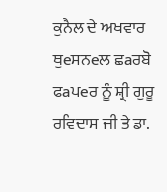ਕੁਨੈਲ ਦੇ ਅਖਵਾਰ ਥੁeਸਨeਲ ਛaਰਬੋ ਫaਪeਰ ਨੂੰ ਸ਼੍ਰੀ ਗੁਰੂ ਰਵਿਦਾਸ ਜੀ ਤੇ ਡਾ.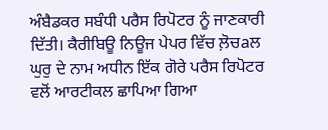ਅੰਬੈਡਕਰ ਸਬੰਧੀ ਪਰੈਸ ਰਿਪੋਟਰ ਨੂੰ ਜਾਣਕਾਰੀ ਦਿੱਤੀ। ਕੈਰੀਬਿਊ ਨਿਊਜ ਪੇਪਰ ਵਿੱਚ ਲ਼ੋਚaਲ ਘੁਰੁ ਦੇ ਨਾਮ ਅਧੀਨ ਇੱਕ ਗੋਰੇ ਪਰੈਸ ਰਿਪੋਟਰ ਵਲੋਂ ਆਰਟੀਕਲ ਛਾਪਿਆ ਗਿਆ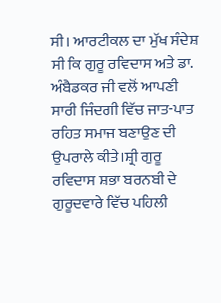ਸੀ। ਆਰਟੀਕਲ ਦਾ ਮੁੱਖ ਸੰਦੇਸ਼ ਸੀ ਕਿ ਗੁਰੂ ਰਵਿਦਾਸ ਅਤੇ ਡਾ. ਅੰਬੈਡਕਰ ਜੀ ਵਲੋਂ ਆਪਣੀ ਸਾਰੀ ਜਿੰਦਗੀ ਵਿੱਚ ਜਾਤ-ਪਾਤ ਰਹਿਤ ਸਮਾਜ ਬਣਾਉਣ ਦੀ ਉਪਰਾਲੇ ਕੀਤੇ।ਸ਼੍ਰੀ ਗੁਰੂ ਰਵਿਦਾਸ ਸ਼ਭਾ ਬਰਨਬੀ ਦੇ ਗੁਰੂਦਵਾਰੇ ਵਿੱਚ ਪਹਿਲੀ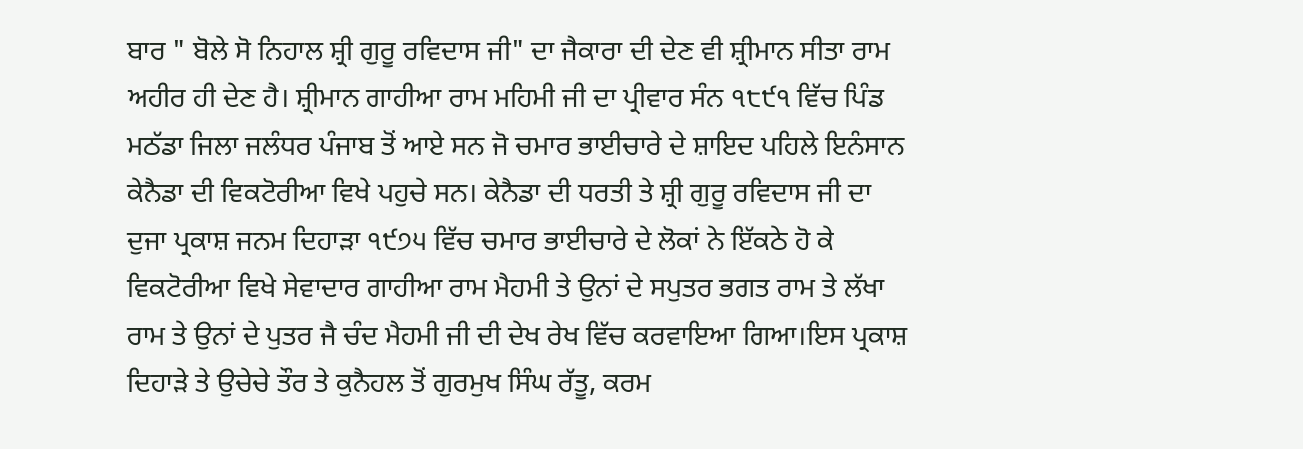ਬਾਰ " ਬੋਲੇ ਸੋ ਨਿਹਾਲ ਸ਼੍ਰੀ ਗੁਰੂ ਰਵਿਦਾਸ ਜੀ" ਦਾ ਜੈਕਾਰਾ ਦੀ ਦੇਣ ਵੀ ਸ਼੍ਰੀਮਾਨ ਸੀਤਾ ਰਾਮ ਅਹੀਰ ਹੀ ਦੇਣ ਹੈ। ਸ਼੍ਰੀਮਾਨ ਗਾਹੀਆ ਰਾਮ ਮਹਿਮੀ ਜੀ ਦਾ ਪ੍ਰੀਵਾਰ ਸੰਨ ੧੮੯੧ ਵਿੱਚ ਪਿੰਡ ਮਠੱਡਾ ਜਿਲਾ ਜਲੰਧਰ ਪੰਜਾਬ ਤੋਂ ਆਏ ਸਨ ਜੋ ਚਮਾਰ ਭਾਈਚਾਰੇ ਦੇ ਸ਼ਾਇਦ ਪਹਿਲੇ ਇਨੰਸਾਨ ਕੇਨੈਡਾ ਦੀ ਵਿਕਟੋਰੀਆ ਵਿਖੇ ਪਹੁਚੇ ਸਨ। ਕੇਨੈਡਾ ਦੀ ਧਰਤੀ ਤੇ ਸ਼੍ਰੀ ਗੁਰੂ ਰਵਿਦਾਸ ਜੀ ਦਾ ਦੁਜਾ ਪ੍ਰਕਾਸ਼ ਜਨਮ ਦਿਹਾੜਾ ੧੯੭੫ ਵਿੱਚ ਚਮਾਰ ਭਾਈਚਾਰੇ ਦੇ ਲੋਕਾਂ ਨੇ ਇੱਕਠੇ ਹੋ ਕੇ ਵਿਕਟੋਰੀਆ ਵਿਖੇ ਸੇਵਾਦਾਰ ਗਾਹੀਆ ਰਾਮ ਮੈਹਮੀ ਤੇ ਉਨਾਂ ਦੇ ਸਪੁਤਰ ਭਗਤ ਰਾਮ ਤੇ ਲੱਖਾ ਰਾਮ ਤੇ ਉਨਾਂ ਦੇ ਪੁਤਰ ਜੈ ਚੰਦ ਮੈਹਮੀ ਜੀ ਦੀ ਦੇਖ ਰੇਖ ਵਿੱਚ ਕਰਵਾਇਆ ਗਿਆ।ਇਸ ਪ੍ਰਕਾਸ਼ ਦਿਹਾੜੇ ਤੇ ਉਚੇਚੇ ਤੌਰ ਤੇ ਕੁਨੈਹਲ ਤੋਂ ਗੁਰਮੁਖ ਸਿੰਘ ਰੱਤੂ, ਕਰਮ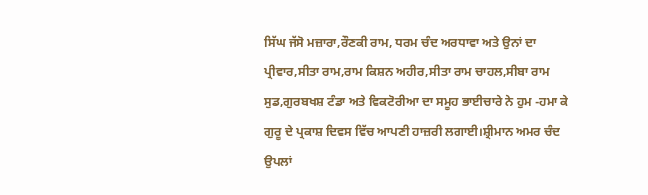ਸਿੱਘ ਜੱਸੋ ਮਜ਼ਾਰਾ,ਰੌਣਕੀ ਰਾਮ, ਧਰਮ ਚੰਦ ਅਰਧਾਵਾ ਅਤੇ ਉਨਾਂ ਦਾ ਪ੍ਰੀਵਾਰ,ਸੀਤਾ ਰਾਮ,ਰਾਮ ਕਿਸ਼ਨ ਅਹੀਰ,ਸੀਤਾ ਰਾਮ ਚਾਹਲ,ਸੀਬਾ ਰਾਮ ਸੁਡ,ਗੁਰਬਖਸ਼ ਟੰਡਾ ਅਤੇ ਵਿਕਟੋਰੀਆ ਦਾ ਸਮੂਹ ਭਾਈਚਾਰੇ ਨੇ ਹੁਮ -ਹਮਾ ਕੇ ਗੁਰੂ ਦੇ ਪ੍ਰਕਾਸ਼ ਦਿਵਸ ਵਿੱਚ ਆਪਣੀ ਹਾਜ਼ਰੀ ਲਗਾਈ।ਸ਼੍ਰੀਮਾਨ ਅਮਰ ਚੰਦ ਉਪਲਾਂ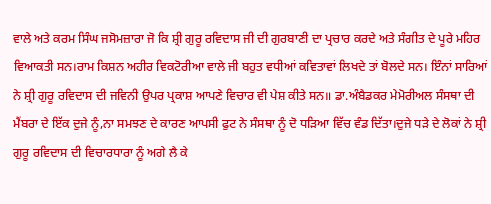ਵਾਲੇ ਅਤੇ ਕਰਮ ਸਿੰਘ ਜਸੋਮਜ਼ਾਰਾ ਜੋ ਕਿ ਸ਼੍ਰੀ ਗੁਰੂ ਰਵਿਦਾਸ ਜੀ ਦੀ ਗੁਰਬਾਣੀ ਦਾ ਪ੍ਰਚਾਰ ਕਰਦੇ ਅਤੇ ਸੰਗੀਤ ਦੇ ਪੂਰੇ ਮਹਿਰ ਵਿਆਕਤੀ ਸਨ।ਰਾਮ ਕਿਸ਼ਨ ਅਹੀਰ ਵਿਕਟੋਰੀਆ ਵਾਲੇ ਜੀ ਬਹੁਤ ਵਧੀਆਂ ਕਵਿਤਾਵਾਂ ਲਿਖਦੇ ਤਾਂ ਬੋਲਦੇ ਸਨ। ਇੰਨਾਂ ਸਾਰਿਆਂ ਨੇ ਸ਼੍ਰੀ ਗੁਰੂ ਰਵਿਦਾਸ ਦੀ ਜਵਿਨੀ ਉਪਰ ਪ੍ਰਕਾਸ਼ ਆਪਣੇ ਵਿਚਾਰ ਵੀ ਪੇਸ਼ ਕੀਤੇ ਸਨ॥ ਡਾ.ਅੰਬੈਡਕਰ ਮੇਮੋਰੀਅਲ ਸੰਸਥਾ ਦੀ ਮੈਂਬਰਾ ਦੇ ਇੱਕ ਦੁਜੇ ਨੂੰ,ਨਾ ਸਮਝਣ ਦੇ ਕਾਰਣ ਆਪਸੀ ਫੁਟ ਨੇ ਸੰਸਥਾ ਨੂੰ ਦੋ ਧੜਿਆ ਵਿੱਚ ਵੰਡ ਦਿੱਤਾ।ਦੁਜੇ ਧੜੇ ਦੇ ਲੋਕਾਂ ਨੇ ਸ਼੍ਰੀ ਗੁਰੂ ਰਵਿਦਾਸ ਦੀ ਵਿਚਾਰਧਾਰਾ ਨੂੰ ਅਗੇ ਲੈ ਕੇ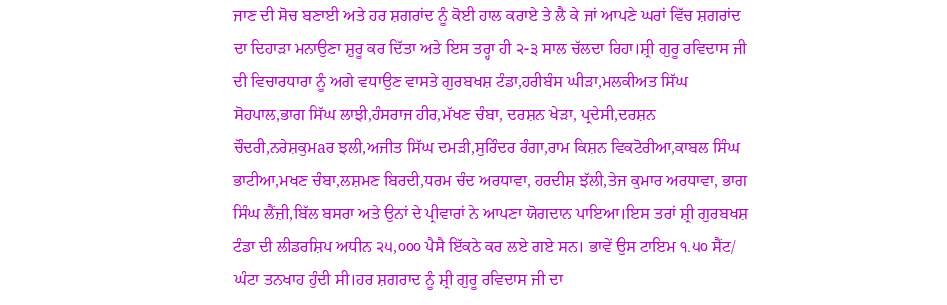ਜਾਣ ਦੀ ਸੋਚ ਬਣਾਈ ਅਤੇ ਹਰ ਸ਼ਗਰਾਂਦ ਨੂੰ ਕੋਈ ਹਾਲ ਕਰਾਏ ਤੇ ਲੈ ਕੇ ਜਾਂ ਆਪਣੇ ਘਰਾਂ ਵਿੱਚ ਸ਼ਗਰਾਂਦ ਦਾ ਦਿਹਾੜਾ ਮਨਾਉਣਾ ਸ਼ੁਰੂ ਕਰ ਦਿੱਤਾ ਅਤੇ ਇਸ ਤਰ੍ਹਾ ਹੀ ੨-੩ ਸਾਲ ਚੱਲਦਾ ਰਿਹਾ।ਸ਼੍ਰੀ ਗੁਰੂ ਰਵਿਦਾਸ ਜੀ ਦੀ ਵਿਚਾਰਧਾਰਾ ਨੂੰ ਅਗੇ ਵਧਾਉਣ ਵਾਸਤੇ ਗੁਰਬਖਸ਼ ਟੰਡਾ,ਹਰੀਬੰਸ ਘੀੜਾ,ਮਲਕੀਅਤ ਸਿੱਘ ਸੋਹਪਾਲ,ਭਾਗ ਸਿੱਘ ਲਾਝੀ,ਹੰਸਰਾਜ ਹੀਰ,ਮੱਖਣ ਚੰਬਾ, ਦਰਸ਼ਨ ਖੇੜਾ, ਪ੍ਰਦੇਸੀ,ਦਰਸ਼ਨ ਚੌਦਰੀ,ਨਰੇਸ਼ਕੁਮaਰ ਝਲੀ,ਅਜੀਤ ਸਿੱਘ ਦਮੜੀ,ਸੁਰਿੰਦਰ ਰੰਗਾ,ਰਾਮ ਕਿਸ਼ਨ ਵਿਕਟੋਰੀਆ,ਕਾਬਲ ਸਿੰਘ ਭਾਟੀਆ,ਮਖਣ ਚੰਬਾ,ਲਸ਼ਮਣ ਬਿਰਦੀ,ਧਰਮ ਚੰਦ ਅਰਧਾਵਾ, ਹਰਦੀਸ਼ ਝੱਲੀ,ਤੇਜ ਕੁਮਾਰ ਅਰਧਾਵਾ, ਭਾਗ ਸਿੰਘ ਲੈਂਜ਼ੀ,ਬਿੱਲ ਬਸਰਾ ਅਤੇ ਉਨਾਂ ਦੇ ਪ੍ਰੀਵਾਰਾਂ ਨੇ ਆਪਣਾ ਯੋਗਦਾਨ ਪਾਇਆ।ਇਸ ਤਰਾਂ ਸ਼੍ਰੀ ਗੁਰਬਖਸ਼ ਟੰਡਾ ਦੀ ਲੀਡਰਸ਼ਿਪ ਅਧੀਨ ੨੫,੦੦੦ ਪੈਸੈ ਇੱਕਠੇ ਕਰ ਲਏ ਗਏ ਸਨ। ਭਾਵੇਂ ਉਸ ਟਾਇਮ ੧.੫੦ ਸੈਂਟ/ ਘੰਟਾ ਤਨਖਾਹ ਹੁੰਦੀ ਸੀ।ਹਰ ਸ਼ਗਰਾਦ ਨੂੰ ਸ਼੍ਰੀ ਗੁਰੂ ਰਵਿਦਾਸ ਜੀ ਦਾ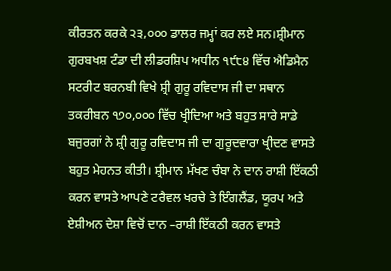ਕੀਰਤਨ ਕਰਕੇ ੨੩,੦੦੦ ਡਾਲਰ ਜਮ੍ਹਾਂ ਕਰ ਲਏ ਸਨ।ਸ਼੍ਰੀਮਾਨ ਗੁਰਬਖਸ਼ ਟੰਡਾ ਦੀ ਲੀਡਰਸ਼ਿਪ ਅਧੀਨ ੧੯੮੪ ਵਿੱਚ ਐਡਿਮੈਨ ਸਟਰੀਟ ਬਰਨਬੀ ਵਿਖੇ ਸ਼੍ਰੀ ਗੁਰੂ ਰਵਿਦਾਸ ਜੀ ਦਾ ਸਥਾਨ ਤਕਰੀਬਨ ੧੭੦,੦੦੦ ਵਿੱਚ ਖ੍ਰੀਦਿਆ ਅਤੇ ਬਹੁਤ ਸਾਰੇ ਸਾਡੇ ਬਜੁਰਗਾਂ ਨੇ ਸ਼੍ਰੀ ਗੁਰੂ ਰਵਿਦਾਸ ਜੀ ਦਾ ਗੁਰੂਦਵਾਰਾ ਖ੍ਰੀਦਣ ਵਾਸਤੇ ਬਹੁਤ ਮੇਹਨਤ ਕੀਤੀ। ਸ਼੍ਰੀਮਾਨ ਮੱਖਣ ਚੰਬਾ ਨੇ ਦਾਨ ਰਾਸ਼ੀ ਇੱਕਠੀ ਕਰਨ ਵਾਸਤੇ ਆਪਣੇ ਟਰੈਵਲ ਖਰਚੇ ਤੇ ਇੰਗਲੈਂਡ, ਯੂਰਪ ਅਤੇ ਏਸ਼ੀਅਨ ਦੇਸ਼ਾ ਵਿਚੋਂ ਦਾਨ –ਰਾਸ਼ੀ ਇੱਕਠੀ ਕਰਨ ਵਾਸਤੇ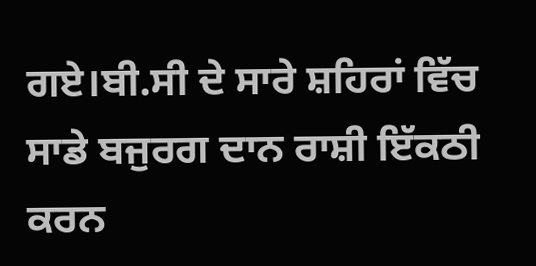ਗਏ।ਬੀ.ਸੀ ਦੇ ਸਾਰੇ ਸ਼ਹਿਰਾਂ ਵਿੱਚ ਸਾਡੇ ਬਜੁਰਗ ਦਾਨ ਰਾਸ਼ੀ ਇੱਕਠੀ ਕਰਨ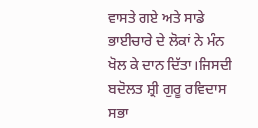ਵਾਸਤੇ ਗਏ ਅਤੇ ਸਾਡੇ ਭਾਈਚਾਰੇ ਦੇ ਲੋਕਾਂ ਨੇ ਮੰਨ ਖੋਲ ਕੇ ਦਾਨ ਦਿੱਤਾ।ਜਿਸਦੀ ਬਦੋਲਤ ਸ਼੍ਰੀ ਗੁਰੂ ਰਵਿਦਾਸ ਸਭਾ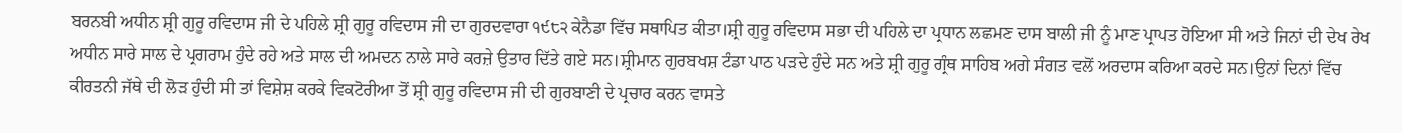ਬਰਨਬੀ ਅਧੀਨ ਸ਼੍ਰੀ ਗੁਰੂ ਰਵਿਦਾਸ ਜੀ ਦੇ ਪਹਿਲੇ ਸ਼੍ਰੀ ਗੁਰੂ ਰਵਿਦਾਸ ਜੀ ਦਾ ਗੁਰਦਵਾਰਾ ੧੯੮੨ ਕੇਨੈਡਾ ਵਿੱਚ ਸਥਾਪਿਤ ਕੀਤਾ।ਸ਼੍ਰੀ ਗੁਰੂ ਰਵਿਦਾਸ ਸਭਾ ਦੀ ਪਹਿਲੇ ਦਾ ਪ੍ਰਧਾਨ ਲਛਮਣ ਦਾਸ ਬਾਲੀ ਜੀ ਨੂੰ ਮਾਣ ਪ੍ਰਾਪਤ ਹੋਇਆ ਸੀ ਅਤੇ ਜਿਨਾਂ ਦੀ ਦੇਖ ਰੇਖ ਅਧੀਨ ਸਾਰੇ ਸਾਲ ਦੇ ਪ੍ਰਗਰਾਮ ਹੁੰਦੇ ਰਹੇ ਅਤੇ ਸਾਲ ਦੀ ਅਮਦਨ ਨਾਲੇ ਸਾਰੇ ਕਰਜ਼ੇ ਉਤਾਰ ਦਿੱਤੇ ਗਏ ਸਨ।ਸ਼੍ਰੀਮਾਨ ਗੁਰਬਖਸ਼ ਟੰਡਾ ਪਾਠ ਪੜਦੇ ਹੁੰਦੇ ਸਨ ਅਤੇ ਸ਼੍ਰੀ ਗੁਰੂ ਗ੍ਰੰਥ ਸਾਹਿਬ ਅਗੇ ਸੰਗਤ ਵਲੋਂ ਅਰਦਾਸ ਕਰਿਆ ਕਰਦੇ ਸਨ।ਉਨਾਂ ਦਿਨਾਂ ਵਿੱਚ ਕੀਰਤਨੀ ਜੱਥੇ ਦੀ ਲੋੜ ਹੁੰਦੀ ਸੀ ਤਾਂ ਵਿਸ਼ੇਸ਼ ਕਰਕੇ ਵਿਕਟੋਰੀਆ ਤੋਂ ਸ਼੍ਰੀ ਗੁਰੂ ਰਵਿਦਾਸ ਜੀ ਦੀ ਗੁਰਬਾਣੀ ਦੇ ਪ੍ਰਚਾਰ ਕਰਨ ਵਾਸਤੇ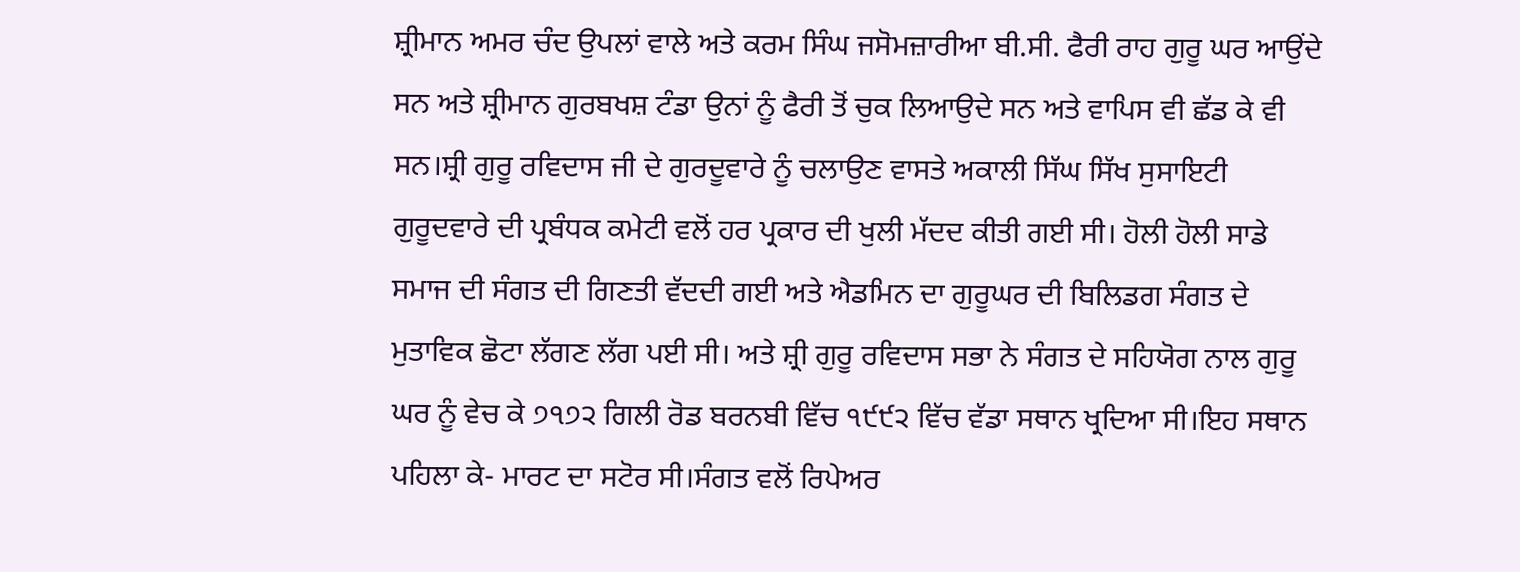ਸ਼੍ਰੀਮਾਨ ਅਮਰ ਚੰਦ ਉਪਲਾਂ ਵਾਲੇ ਅਤੇ ਕਰਮ ਸਿੰਘ ਜਸੋਮਜ਼ਾਰੀਆ ਬੀ.ਸੀ. ਫੈਰੀ ਰਾਹ ਗੁਰੂ ਘਰ ਆਉਂਦੇ ਸਨ ਅਤੇ ਸ਼੍ਰੀਮਾਨ ਗੁਰਬਖਸ਼ ਟੰਡਾ ਉਨਾਂ ਨੂੰ ਫੈਰੀ ਤੋਂ ਚੁਕ ਲਿਆਉਦੇ ਸਨ ਅਤੇ ਵਾਪਿਸ ਵੀ ਛੱਡ ਕੇ ਵੀ ਸਨ।ਸ਼੍ਰੀ ਗੁਰੂ ਰਵਿਦਾਸ ਜੀ ਦੇ ਗੁਰਦੂਵਾਰੇ ਨੂੰ ਚਲਾਉਣ ਵਾਸਤੇ ਅਕਾਲੀ ਸਿੱਘ ਸਿੱਖ ਸੁਸਾਇਟੀ ਗੁਰੂਦਵਾਰੇ ਦੀ ਪ੍ਰਬੰਧਕ ਕਮੇਟੀ ਵਲੋਂ ਹਰ ਪ੍ਰਕਾਰ ਦੀ ਖੁਲੀ ਮੱਦਦ ਕੀਤੀ ਗਈ ਸੀ। ਹੋਲੀ ਹੋਲੀ ਸਾਡੇ ਸਮਾਜ ਦੀ ਸੰਗਤ ਦੀ ਗਿਣਤੀ ਵੱਦਦੀ ਗਈ ਅਤੇ ਐਡਮਿਨ ਦਾ ਗੁਰੂਘਰ ਦੀ ਬਿਲਿਡਗ ਸੰਗਤ ਦੇ ਮੁਤਾਵਿਕ ਛੋਟਾ ਲੱਗਣ ਲੱਗ ਪਈ ਸੀ। ਅਤੇ ਸ਼੍ਰੀ ਗੁਰੂ ਰਵਿਦਾਸ ਸਭਾ ਨੇ ਸੰਗਤ ਦੇ ਸਹਿਯੋਗ ਨਾਲ ਗੁਰੂ ਘਰ ਨੂੰ ਵੇਚ ਕੇ ੭੧੭੨ ਗਿਲੀ ਰੋਡ ਬਰਨਬੀ ਵਿੱਚ ੧੯੯੨ ਵਿੱਚ ਵੱਡਾ ਸਥਾਨ ਖ੍ਰਦਿਆ ਸੀ।ਇਹ ਸਥਾਨ ਪਹਿਲਾ ਕੇ- ਮਾਰਟ ਦਾ ਸਟੋਰ ਸੀ।ਸੰਗਤ ਵਲੋਂ ਰਿਪੇਅਰ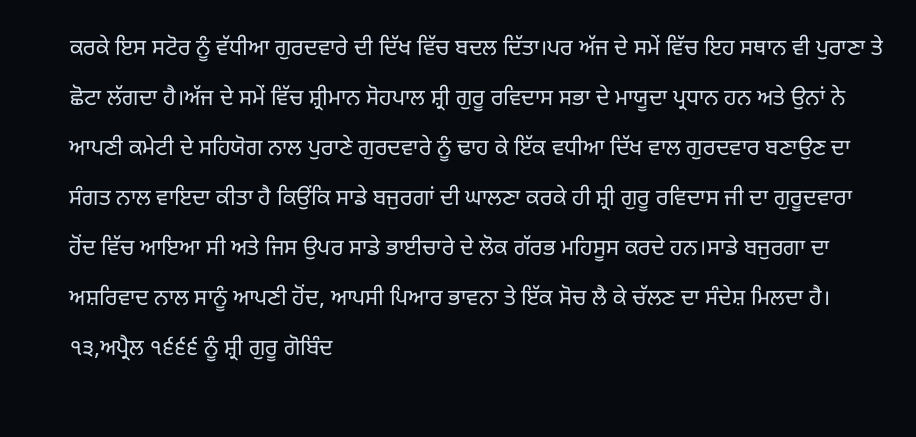ਕਰਕੇ ਇਸ ਸਟੋਰ ਨੂੰ ਵੱਧੀਆ ਗੁਰਦਵਾਰੇ ਦੀ ਦਿੱਖ ਵਿੱਚ ਬਦਲ ਦਿੱਤਾ।ਪਰ ਅੱਜ ਦੇ ਸਮੇਂ ਵਿੱਚ ਇਹ ਸਥਾਨ ਵੀ ਪੁਰਾਣਾ ਤੇ ਛੋਟਾ ਲੱਗਦਾ ਹੈ।ਅੱਜ ਦੇ ਸਮੇਂ ਵਿੱਚ ਸ਼੍ਰੀਮਾਨ ਸੋਹਪਾਲ ਸ਼੍ਰੀ ਗੁਰੂ ਰਵਿਦਾਸ ਸਭਾ ਦੇ ਮਾਯੂਦਾ ਪ੍ਰਧਾਨ ਹਨ ਅਤੇ ਉਨਾਂ ਨੇ ਆਪਣੀ ਕਮੇਟੀ ਦੇ ਸਹਿਯੋਗ ਨਾਲ ਪੁਰਾਣੇ ਗੁਰਦਵਾਰੇ ਨੂੰ ਢਾਹ ਕੇ ਇੱਕ ਵਧੀਆ ਦਿੱਖ ਵਾਲ ਗੁਰਦਵਾਰ ਬਣਾਉਣ ਦਾ ਸੰਗਤ ਨਾਲ ਵਾਇਦਾ ਕੀਤਾ ਹੈ ਕਿਉਂਕਿ ਸਾਡੇ ਬਜੁਰਗਾਂ ਦੀ ਘਾਲਣਾ ਕਰਕੇ ਹੀ ਸ਼੍ਰੀ ਗੁਰੂ ਰਵਿਦਾਸ ਜੀ ਦਾ ਗੁਰੂਦਵਾਰਾ ਹੋਂਦ ਵਿੱਚ ਆਇਆ ਸੀ ਅਤੇ ਜਿਸ ਉਪਰ ਸਾਡੇ ਭਾਈਚਾਰੇ ਦੇ ਲੋਕ ਗੱਰਭ ਮਹਿਸੂਸ ਕਰਦੇ ਹਨ।ਸਾਡੇ ਬਜੁਰਗਾ ਦਾ ਅਸ਼ਰਿਵਾਦ ਨਾਲ ਸਾਨੂੰ ਆਪਣੀ ਹੋਂਦ, ਆਪਸੀ ਪਿਆਰ ਭਾਵਨਾ ਤੇ ਇੱਕ ਸੋਚ ਲੈ ਕੇ ਚੱਲਣ ਦਾ ਸੰਦੇਸ਼ ਮਿਲਦਾ ਹੈ। ੧੩,ਅਪ੍ਰੈਲ ੧੬੬੬ ਨੂੰ ਸ਼੍ਰੀ ਗੁਰੂ ਗੋਬਿੰਦ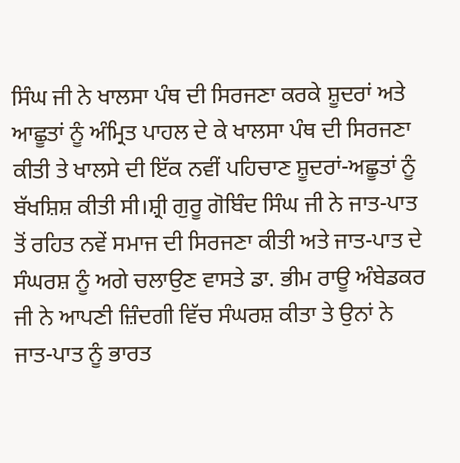ਸਿੰਘ ਜੀ ਨੇ ਖਾਲਸਾ ਪੰਥ ਦੀ ਸਿਰਜਣਾ ਕਰਕੇ ਸ਼ੂਦਰਾਂ ਅਤੇ ਆਛੂਤਾਂ ਨੂੰ ਅੰਮ੍ਰਿਤ ਪਾਹਲ ਦੇ ਕੇ ਖਾਲਸਾ ਪੰਥ ਦੀ ਸਿਰਜਣਾ ਕੀਤੀ ਤੇ ਖਾਲਸੇ ਦੀ ਇੱਕ ਨਵੀਂ ਪਹਿਚਾਣ ਸ਼ੂਦਰਾਂ-ਅਛੂਤਾਂ ਨੂੰ ਬੱਖਸ਼ਿਸ਼ ਕੀਤੀ ਸੀ।ਸ਼੍ਰੀ ਗੁਰੂ ਗੋਬਿੰਦ ਸਿੰਘ ਜੀ ਨੇ ਜਾਤ-ਪਾਤ ਤੋਂ ਰਹਿਤ ਨਵੇਂ ਸਮਾਜ ਦੀ ਸਿਰਜਣਾ ਕੀਤੀ ਅਤੇ ਜਾਤ-ਪਾਤ ਦੇ ਸੰਘਰਸ਼ ਨੂੰ ਅਗੇ ਚਲਾਉਣ ਵਾਸਤੇ ਡਾ. ਭੀਮ ਰਾਊ ਅੰਬੇਡਕਰ ਜੀ ਨੇ ਆਪਣੀ ਜ਼ਿੰਦਗੀ ਵਿੱਚ ਸੰਘਰਸ਼ ਕੀਤਾ ਤੇ ਉਨਾਂ ਨੇ ਜਾਤ-ਪਾਤ ਨੂੰ ਭਾਰਤ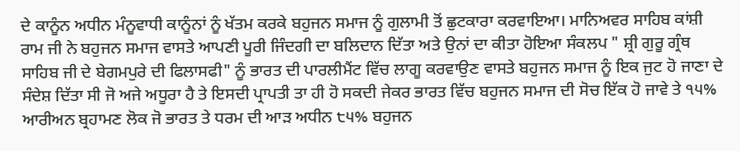ਦੇ ਕਾਨੂੰਨ ਅਧੀਨ ਮੰਨੂਵਾਧੀ ਕਾਨੂੰਨਾਂ ਨੂੰ ਖੱਤਮ ਕਰਕੇ ਬਹੁਜਨ ਸਮਾਜ ਨੂੰ ਗੁਲਾਮੀ ਤੋਂ ਛੁਟਕਾਰਾ ਕਰਵਾਇਆ। ਮਾਨਿਅਵਰ ਸਾਹਿਬ ਕਾਂਸ਼ੀ ਰਾਮ ਜੀ ਨੇ ਬਹੁਜਨ ਸਮਾਜ ਵਾਸਤੇ ਆਪਣੀ ਪੂਰੀ ਜਿੰਦਗੀ ਦਾ ਬਲਿਦਾਨ ਦਿੱਤਾ ਅਤੇ ਉਨਾਂ ਦਾ ਕੀਤਾ ਹੋਇਆ ਸੰਕਲਪ " ਸ਼੍ਰੀ ਗੁਰੂ ਗ੍ਰੰਥ ਸਾਹਿਬ ਜੀ ਦੇ ਬੇਗਮਪੁਰੇ ਦੀ ਫਿਲਾਸਫੀ" ਨੂੰ ਭਾਰਤ ਦੀ ਪਾਰਲੀਮੈਂਟ ਵਿੱਚ ਲਾਗੂ ਕਰਵਾਉਣ ਵਾਸਤੇ ਬਹੁਜਨ ਸਮਾਜ ਨੂੰ ਇਕ ਜੁਟ ਹੋ ਜਾਣਾ ਦੇ ਸੰਦੇਸ਼ ਦਿੱਤਾ ਸੀ ਜੋ ਅਜੇ ਅਧੂਰਾ ਹੈ ਤੇ ਇਸਦੀ ਪ੍ਰਾਪਤੀ ਤਾ ਹੀ ਹੋ ਸਕਦੀ ਜੇਕਰ ਭਾਰਤ ਵਿੱਚ ਬਹੁਜਨ ਸਮਾਜ ਦੀ ਸੋਚ ਇੱਕ ਹੋ ਜਾਵੇ ਤੇ ੧੫% ਆਰੀਅਨ ਬ੍ਰਹਾਮਣ ਲੋਕ ਜੋ ਭਾਰਤ ਤੇ ਧਰਮ ਦੀ ਆੜ ਅਧੀਨ ੮੫% ਬਹੁਜਨ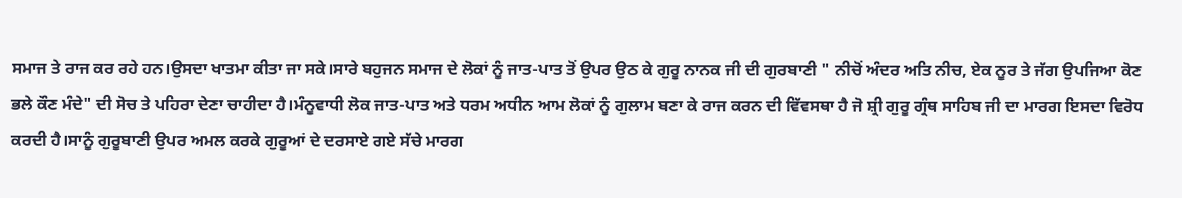ਸਮਾਜ ਤੇ ਰਾਜ ਕਰ ਰਹੇ ਹਨ।ਉਸਦਾ ਖਾਤਮਾ ਕੀਤਾ ਜਾ ਸਕੇ।ਸਾਰੇ ਬਹੁਜਨ ਸਮਾਜ ਦੇ ਲੋਕਾਂ ਨੂੰ ਜਾਤ-ਪਾਤ ਤੋਂ ਉਪਰ ਉਠ ਕੇ ਗੁਰੂ ਨਾਨਕ ਜੀ ਦੀ ਗੁਰਬਾਣੀ " ਨੀਚੋਂ ਅੰਦਰ ਅਤਿ ਨੀਚ, ਏਕ ਨੂਰ ਤੇ ਜੱਗ ਉਪਜਿਆ ਕੋਣ ਭਲੇ ਕੌਣ ਮੰਦੇ" ਦੀ ਸੋਚ ਤੇ ਪਹਿਰਾ ਦੇਣਾ ਚਾਹੀਦਾ ਹੈ।ਮੰਨੂਵਾਧੀ ਲੋਕ ਜਾਤ-ਪਾਤ ਅਤੇ ਧਰਮ ਅਧੀਨ ਆਮ ਲੋਕਾਂ ਨੂੰ ਗੁਲਾਮ ਬਣਾ ਕੇ ਰਾਜ ਕਰਨ ਦੀ ਵਿੱਵਸਥਾ ਹੈ ਜੋ ਸ਼੍ਰੀ ਗੁਰੂ ਗ੍ਰੰਥ ਸਾਹਿਬ ਜੀ ਦਾ ਮਾਰਗ ਇਸਦਾ ਵਿਰੋਧ ਕਰਦੀ ਹੈ।ਸਾਨੂੰ ਗੁਰੂਬਾਣੀ ਉਪਰ ਅਮਲ ਕਰਕੇ ਗੁਰੂਆਂ ਦੇ ਦਰਸਾਏ ਗਏ ਸੱਚੇ ਮਾਰਗ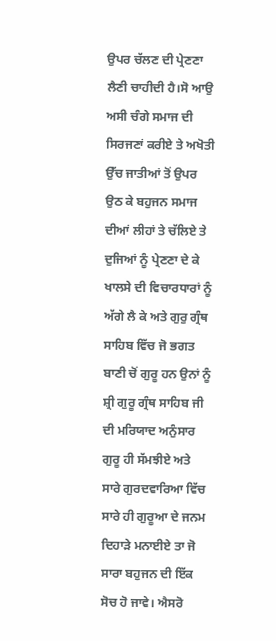ਉਪਰ ਚੱਲਣ ਦੀ ਪ੍ਰੇਣਣਾ ਲੈਣੀ ਚਾਹੀਦੀ ਹੈ।ਸੋ ਆਉ ਅਸੀ ਚੰਗੇ ਸਮਾਜ ਦੀ ਸਿਰਜਣਾਂ ਕਰੀਏ ਤੇ ਅਖੋਤੀ ਉੱਚ ਜਾਤੀਆਂ ਤੋਂ ਉਪਰ ਉਠ ਕੇ ਬਹੁਜਨ ਸਮਾਜ ਦੀਆਂ ਲੀਹਾਂ ਤੇ ਚੱਲਿਏ ਤੇ ਦੁਜਿਆਂ ਨੂੰ ਪ੍ਰੇਣਣਾ ਦੇ ਕੇ ਖਾਲਸੇ ਦੀ ਵਿਚਾਰਧਾਰਾਂ ਨੂੰ ਅੱਗੇ ਲੈ ਕੇ ਅਤੇ ਗੁਰੁ ਗ੍ਰੰਥ ਸਾਹਿਬ ਵਿੱਚ ਜੋ ਭਗਤ ਬਾਣੀ ਚੋਂ ਗੁਰੂ ਹਨ ਉਨਾਂ ਨੂੰ ਸ਼੍ਰੀ ਗੁਰੂ ਗ੍ਰੰਥ ਸਾਹਿਬ ਜੀ ਦੀ ਮਰਿਯਾਦ ਅਨੁੰਸਾਰ ਗੁਰੂ ਹੀ ਸੱਮਝੀਏ ਅਤੇ ਸਾਰੇ ਗੁਰਦਵਾਰਿਆ ਵਿੱਚ ਸਾਰੇ ਹੀ ਗੁਰੂਆ ਦੇ ਜਨਮ ਦਿਹਾੜੇ ਮਨਾਈਏ ਤਾ ਜੋ ਸਾਰਾ ਬਹੁਜਨ ਦੀ ਇੱਕ ਸੋਚ ਹੋ ਜਾਵੇ। ਐਸਰੋ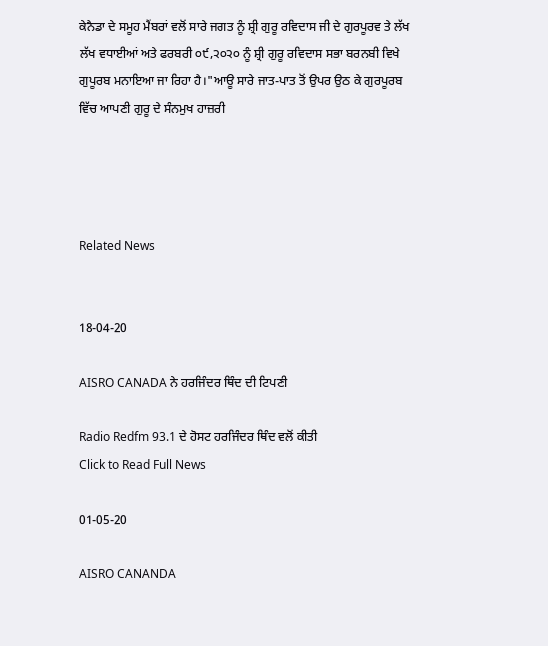ਕੇਨੈਡਾ ਦੇ ਸਮੂਹ ਮੈਂਬਰਾਂ ਵਲੋਂ ਸਾਰੇ ਜਗਤ ਨੂੰ ਸ਼੍ਰੀ ਗੁਰੂ ਰਵਿਦਾਸ ਜੀ ਦੇ ਗੁਰਪੂਰਵ ਤੇ ਲੱਖ ਲੱਖ ਵਧਾਈਆਂ ਅਤੇ ਫਰਬਰੀ ੦੯,੨੦੨੦ ਨੂੰ ਸ਼੍ਰੀ ਗੁਰੂ ਰਵਿਦਾਸ ਸਭਾ ਬਰਨਬੀ ਵਿਖੇ ਗੁਪੂਰਬ ਮਨਾਇਆ ਜਾ ਰਿਹਾ ਹੈ।"ਆਊ ਸਾਰੇ ਜਾਤ-ਪਾਤ ਤੋਂ ਉਪਰ ਉਠ ਕੇ ਗੁਰਪੂਰਬ ਵਿੱਚ ਆਪਣੀ ਗੁਰੂ ਦੇ ਸੰਨਮੁਖ ਹਾਜ਼ਰੀ




Related News


18-04-20

AISRO CANADA ਨੇ ਹਰਜਿੰਦਰ ਥਿੰਦ ਦੀ ਟਿਪਣੀ

Radio Redfm 93.1 ਦੇ ਹੋਸਟ ਹਰਜਿੰਦਰ ਥਿੰਦ ਵਲੋਂ ਕੀਤੀ
Click to Read Full News

01-05-20

AISRO CANANDA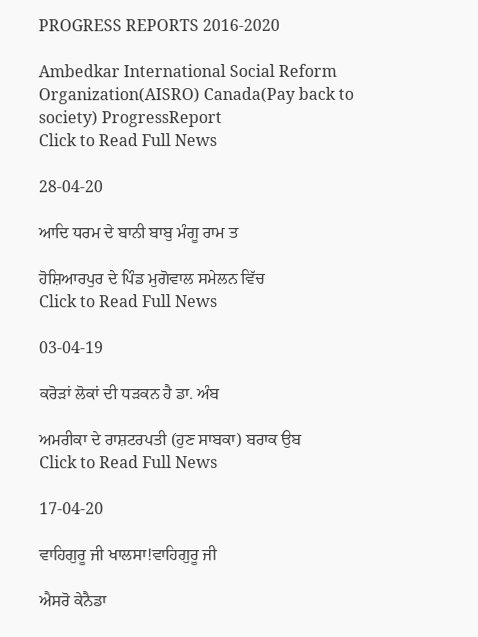PROGRESS REPORTS 2016-2020

Ambedkar International Social Reform Organization(AISRO) Canada(Pay back to society) ProgressReport
Click to Read Full News

28-04-20

ਆਦਿ ਧਰਮ ਦੇ ਬਾਨੀ ਬਾਬੁ ਮੰਗੂ ਰਾਮ ਤ

ਹੋਸ਼ਿਆਰਪੁਰ ਦੇ ਪਿੰਡ ਮੁਗੋਵਾਲ ਸਮੇਲਨ ਵਿੱਚ
Click to Read Full News

03-04-19

ਕਰੋੜਾਂ ਲੋਕਾਂ ਦੀ ਧੜਕਨ ਹੈ ਡਾ. ਅੰਬ

ਅਮਰੀਕਾ ਦੇ ਰਾਸ਼ਟਰਪਤੀ (ਹੁਣ ਸਾਬਕਾ) ਬਰਾਕ ਉਬ
Click to Read Full News

17-04-20

ਵਾਹਿਗੁਰੂ ਜੀ ਖਾਲਸਾ!ਵਾਹਿਗੁਰੂ ਜੀ

ਐਸਰੋ ਕੇਨੈਡਾ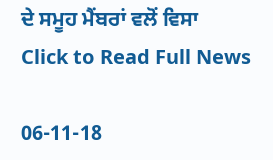ਦੇ ਸਮੂਹ ਮੈਂਬਰਾਂ ਵਲੋਂ ਵਿਸਾ
Click to Read Full News

06-11-18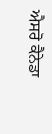ਐਸਰੋ ਕੈਨੇਡਾ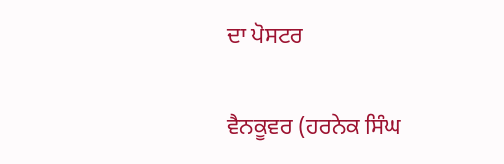ਦਾ ਪੋਸਟਰ

ਵੈਨਕੂਵਰ (ਹਰਨੇਕ ਸਿੰਘ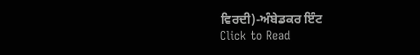ਵਿਰਦੀ)-ਅੰਬੇਡਕਰ ਇੰਟ
Click to Read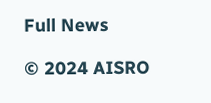Full News

© 2024 AISRO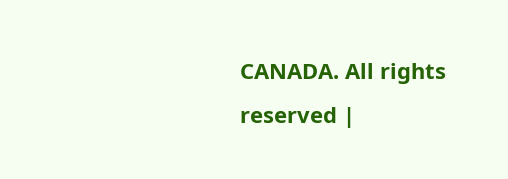CANADA. All rights reserved |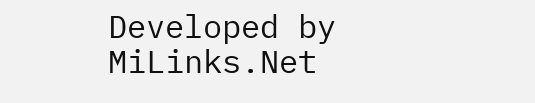Developed by MiLinks.Net